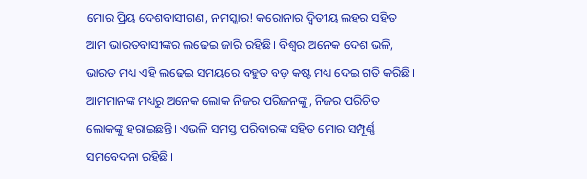ମୋର ପ୍ରିୟ ଦେଶବାସୀଗଣ, ନମସ୍କାର! କରୋନାର ଦ୍ୱିତୀୟ ଲହର ସହିତ ଆମ ଭାରତବାସୀଙ୍କର ଲଢେଇ ଜାରି ରହିଛି। ବିଶ୍ୱର ଅନେକ ଦେଶ ଭଳି, ଭାରତ ମଧ୍ୟ ଏହି ଲଢେଇ ସମୟରେ ବହୁତ ବଡ଼ କଷ୍ଟ ମଧ୍ୟ ଦେଇ ଗତି କରିଛି। ଆମମାନଙ୍କ ମଧ୍ୟରୁ ଅନେକ ଲୋକ ନିଜର ପରିଜନଙ୍କୁ, ନିଜର ପରିଚିତ ଲୋକଙ୍କୁ ହରାଇଛନ୍ତି। ଏଭଳି ସମସ୍ତ ପରିବାରଙ୍କ ସହିତ ମୋର ସମ୍ପୂର୍ଣ୍ଣ ସମବେଦନା ରହିଛି।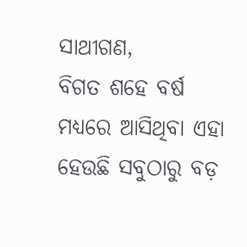ସାଥୀଗଣ,
ବିଗତ ଶହେ ବର୍ଷ ମଧ୍ୟରେ ଆସିଥିବା ଏହା ହେଉଛି ସବୁଠାରୁ ବଡ଼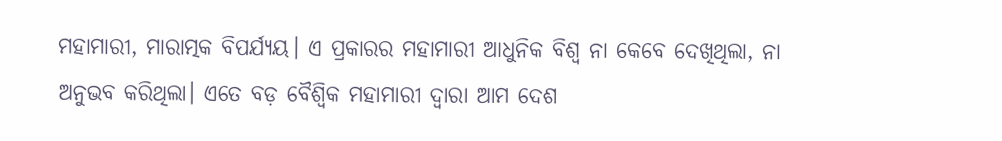ମହାମାରୀ, ମାରାତ୍ମକ ବିପର୍ଯ୍ୟୟ। ଏ ପ୍ରକାରର ମହାମାରୀ ଆଧୁନିକ ବିଶ୍ୱ ନା କେବେ ଦେଖିଥିଲା, ନା ଅନୁଭବ କରିଥିଲା। ଏତେ ବଡ଼ ବୈଶ୍ୱିକ ମହାମାରୀ ଦ୍ୱାରା ଆମ ଦେଶ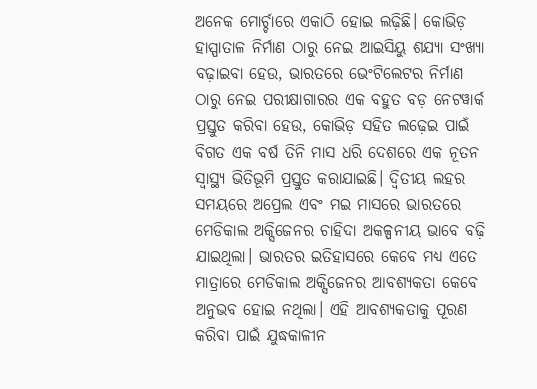ଅନେକ ମୋର୍ଚ୍ଚାରେ ଏକାଠି ହୋଇ ଲଢ଼ିଛି। କୋଭିଡ଼ ହାସ୍ପାତାଳ ନିର୍ମାଣ ଠାରୁ ନେଇ ଆଇସିୟୁ ଶଯ୍ୟା ସଂଖ୍ୟା ବଢ଼ାଇବା ହେଉ, ଭାରତରେ ଭେଂଟିଲେଟର ନିର୍ମାଣ ଠାରୁ ନେଇ ପରୀକ୍ଷାଗାରର ଏକ ବହୁତ ବଡ଼ ନେଟୱାର୍କ ପ୍ରସ୍ତୁତ କରିବା ହେଉ, କୋଭିଡ଼ ସହିତ ଲଢ଼େଇ ପାଇଁ ବିଗତ ଏକ ବର୍ଷ ତିନି ମାସ ଧରି ଦେଶରେ ଏକ ନୂତନ ସ୍ୱାସ୍ଥ୍ୟ ଭିତିଭୂମି ପ୍ରସ୍ତୁତ କରାଯାଇଛି। ଦ୍ୱିତୀୟ ଲହର ସମୟରେ ଅପ୍ରେଲ ଏବଂ ମଇ ମାସରେ ଭାରତରେ ମେଡିକାଲ ଅକ୍ସିଜେନର ଚାହିଦା ଅକଳ୍ପନୀୟ ଭାବେ ବଢ଼ି ଯାଇଥିଲା। ଭାରତର ଇତିହାସରେ କେବେ ମଧ୍ୟ ଏତେ ମାତ୍ରାରେ ମେଡିକାଲ ଅକ୍ସିଜେନର ଆବଶ୍ୟକତା କେବେ ଅନୁଭବ ହୋଇ ନଥିଲା। ଏହି ଆବଶ୍ୟକତାକୁ ପୂରଣ କରିବା ପାଇଁ ଯୁଦ୍ଧକାଳୀନ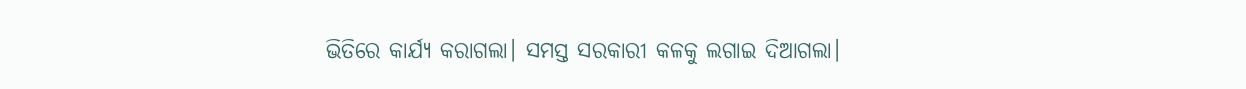ଭିତିରେ କାର୍ଯ୍ୟ କରାଗଲା। ସମସ୍ତ ସରକାରୀ କଳକୁ ଲଗାଇ ଦିଆଗଲା।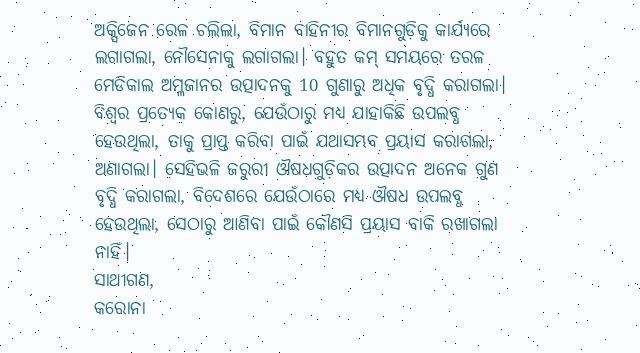ଅକ୍ସିଜେନ ରେଳ ଚଲିଲା, ବିମାନ ବାହିନୀର ବିମାନଗୁଡ଼ିକୁ କାର୍ଯ୍ୟରେ ଲଗାଗଲା, ନୌସେନାକୁ ଲଗାଗଲା। ବହୁତ କମ୍ ସମୟରେ ତରଳ ମେଡିକାଲ ଅମ୍ଳଜାନର ଉତ୍ପାଦନକୁ 10 ଗୁଣାରୁ ଅଧିକ ବୃଦ୍ଧି କରାଗଲା। ବିଶ୍ୱର ପ୍ରତ୍ୟେକ କୋଣରୁ, ଯେଉଁଠାରୁ ମଧ୍ୟ ଯାହାକିଛି ଉପଲବ୍ଧ ହେଉଥିଲା, ତାକୁ ପ୍ରାପ୍ତ କରିବା ପାଇଁ ଯଥାସମ୍ଭବ ପ୍ରୟାସ କରାଗଲା, ଅଣାଗଲା। ସେହିଭଳି ଜରୁରୀ ଔଷଧଗୁଡ଼ିକର ଉତ୍ପାଦନ ଅନେକ ଗୁଣ ବୃଦ୍ଧି କରାଗଲା, ବିଦେଶରେ ଯେଉଁଠାରେ ମଧ୍ୟ ଔଷଧ ଉପଲବ୍ଧ ହେଉଥିଲା, ସେଠାରୁ ଆଣିବା ପାଇଁ କୌଣସି ପ୍ରୟାସ ବାକି ରଖାଗଲା ନାହିଁ।
ସାଥୀଗଣ,
କରୋନା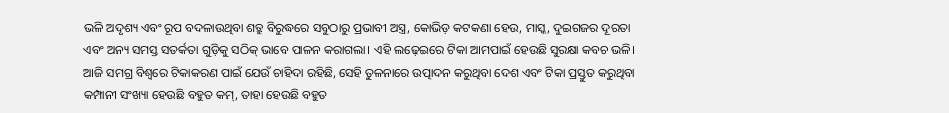ଭଳି ଅଦୃଶ୍ୟ ଏବଂ ରୂପ ବଦଳାଉଥିବା ଶତ୍ରୁ ବିରୁଦ୍ଧରେ ସବୁଠାରୁ ପ୍ରଭାବୀ ଅସ୍ତ୍ର, କୋଭିଡ଼ କଟକଣା ହେଉ, ମାସ୍କ, ଦୁଇଗଜର ଦୂରତା ଏବଂ ଅନ୍ୟ ସମସ୍ତ ସତର୍କତା ଗୁଡ଼ିକୁ ସଠିକ୍ ଭାବେ ପାଳନ କରାଗଲା। ଏହି ଲଢ଼େଇରେ ଟିକା ଆମପାଇଁ ହେଉଛି ସୁରକ୍ଷା କବଚ ଭଳି। ଆଜି ସମଗ୍ର ବିଶ୍ୱରେ ଟିକାକରଣ ପାଇଁ ଯେଉଁ ଚାହିଦା ରହିଛି, ସେହି ତୁଳନାରେ ଉତ୍ପାଦନ କରୁଥିବା ଦେଶ ଏବଂ ଟିକା ପ୍ରସ୍ତୁତ କରୁଥିବା କମ୍ପାନୀ ସଂଖ୍ୟା ହେଉଛି ବହୁତ କମ୍, ତାହା ହେଉଛି ବହୁତ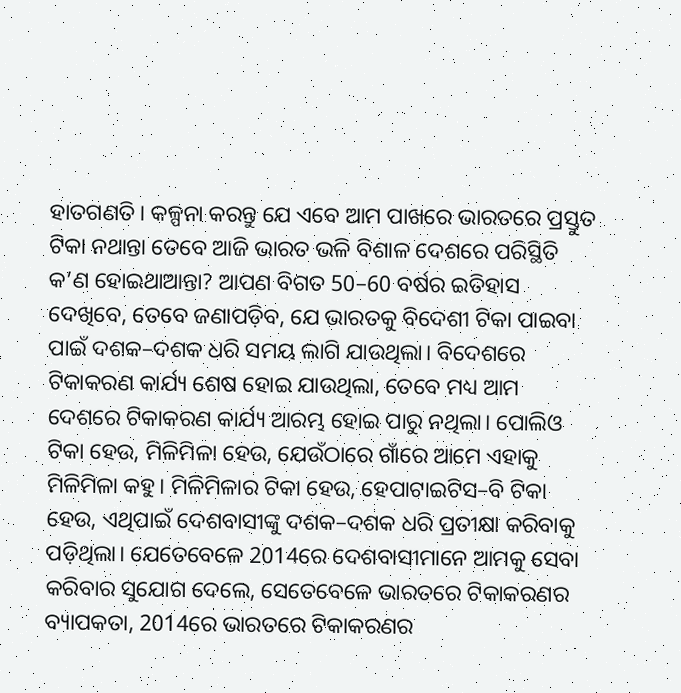ହାତଗଣତି। କଳ୍ପନା କରନ୍ତୁ ଯେ ଏବେ ଆମ ପାଖରେ ଭାରତରେ ପ୍ରସ୍ତୁତ ଟିକା ନଥାନ୍ତା ତେବେ ଆଜି ଭାରତ ଭଳି ବିଶାଳ ଦେଶରେ ପରିସ୍ଥିତି କ’ଣ ହୋଇଥାଆନ୍ତା? ଆପଣ ବିଗତ 50–60 ବର୍ଷର ଇତିହାସ ଦେଖିବେ, ତେବେ ଜଣାପଡ଼ିବ, ଯେ ଭାରତକୁ ବିଦେଶୀ ଟିକା ପାଇବା ପାଇଁ ଦଶକ–ଦଶକ ଧରି ସମୟ ଲାଗି ଯାଉଥିଲା। ବିଦେଶରେ ଟିକାକରଣ କାର୍ଯ୍ୟ ଶେଷ ହୋଇ ଯାଉଥିଲା, ତେବେ ମଧ୍ୟ ଆମ ଦେଶରେ ଟିକାକରଣ କାର୍ଯ୍ୟ ଆରମ୍ଭ ହୋଇ ପାରୁ ନଥିଲା। ପୋଲିଓ ଟିକା ହେଉ, ମିଳିମିଳା ହେଉ, ଯେଉଁଠାରେ ଗାଁରେ ଆମେ ଏହାକୁ ମିଳିମିଳା କହୁ। ମିଳିମିଳାର ଟିକା ହେଉ, ହେପାଟାଇଟିସ–ବି ଟିକା ହେଉ, ଏଥିପାଇଁ ଦେଶବାସୀଙ୍କୁ ଦଶକ–ଦଶକ ଧରି ପ୍ରତୀକ୍ଷା କରିବାକୁ ପଡ଼ିଥିଲା। ଯେତେବେଳେ 2014ରେ ଦେଶବାସୀମାନେ ଆମକୁ ସେବା କରିବାର ସୁଯୋଗ ଦେଲେ, ସେତେବେଳେ ଭାରତରେ ଟିକାକରଣର ବ୍ୟାପକତା, 2014ରେ ଭାରତରେ ଟିକାକରଣର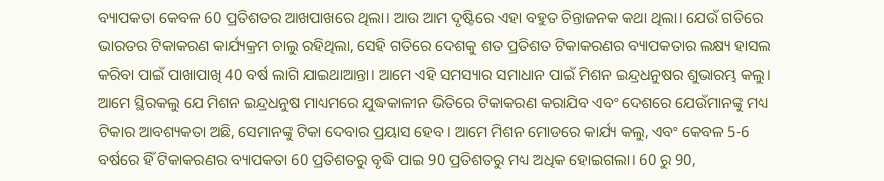ବ୍ୟାପକତା କେବଳ 60 ପ୍ରତିଶତର ଆଖପାଖରେ ଥିଲା। ଆଉ ଆମ ଦୃଷ୍ଟିରେ ଏହା ବହୁତ ଚିନ୍ତାଜନକ କଥା ଥିଲା। ଯେଉଁ ଗତିରେ ଭାରତର ଟିକାକରଣ କାର୍ଯ୍ୟକ୍ରମ ଚାଲୁ ରହିଥିଲା, ସେହି ଗତିରେ ଦେଶକୁ ଶତ ପ୍ରତିଶତ ଟିକାକରଣର ବ୍ୟାପକତାର ଲକ୍ଷ୍ୟ ହାସଲ କରିବା ପାଇଁ ପାଖାପାଖି 40 ବର୍ଷ ଲାଗି ଯାଇଥାଆନ୍ତା। ଆମେ ଏହି ସମସ୍ୟାର ସମାଧାନ ପାଇଁ ମିଶନ ଇନ୍ଦ୍ରଧନୁଷର ଶୁଭାରମ୍ଭ କଲୁ। ଆମେ ସ୍ଥିରକଲୁ ଯେ ମିଶନ ଇନ୍ଦ୍ରଧନୁଷ ମାଧ୍ୟମରେ ଯୁଦ୍ଧକାଳୀନ ଭିତିରେ ଟିକାକରଣ କରାଯିବ ଏବଂ ଦେଶରେ ଯେଉଁମାନଙ୍କୁ ମଧ୍ୟ ଟିକାର ଆବଶ୍ୟକତା ଅଛି, ସେମାନଙ୍କୁ ଟିକା ଦେବାର ପ୍ରୟାସ ହେବ। ଆମେ ମିଶନ ମୋଡରେ କାର୍ଯ୍ୟ କଲୁ, ଏବଂ କେବଳ 5-6 ବର୍ଷରେ ହିଁ ଟିକାକରଣର ବ୍ୟାପକତା 60 ପ୍ରତିଶତରୁ ବୃଦ୍ଧି ପାଇ 90 ପ୍ରତିଶତରୁ ମଧ୍ୟ ଅଧିକ ହୋଇଗଲା। 60 ରୁ 90,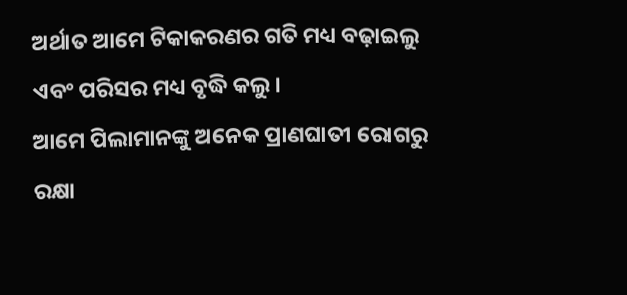ଅର୍ଥାତ ଆମେ ଟିକାକରଣର ଗତି ମଧ୍ୟ ବଢ଼ାଇଲୁ ଏବଂ ପରିସର ମଧ୍ୟ ବୃଦ୍ଧି କଲୁ।
ଆମେ ପିଲାମାନଙ୍କୁ ଅନେକ ପ୍ରାଣଘାତୀ ରୋଗରୁ ରକ୍ଷା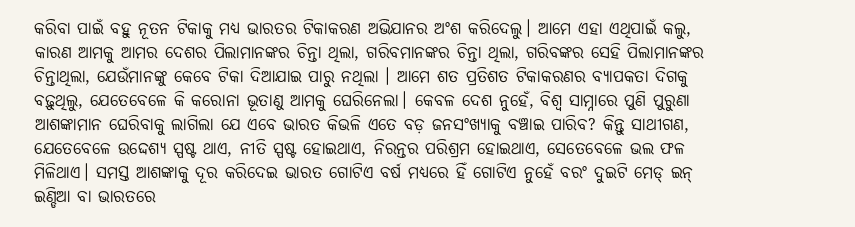କରିବା ପାଇଁ ବହୁ ନୂତନ ଟିକାକୁ ମଧ୍ୟ ଭାରତର ଟିକାକରଣ ଅଭିଯାନର ଅଂଶ କରିଦେଲୁ। ଆମେ ଏହା ଏଥିପାଇଁ କଲୁ, କାରଣ ଆମକୁ ଆମର ଦେଶର ପିଲାମାନଙ୍କର ଚିନ୍ତା ଥିଲା, ଗରିବମାନଙ୍କର ଚିନ୍ତା ଥିଲା, ଗରିବଙ୍କର ସେହି ପିଲାମାନଙ୍କର ଚିନ୍ତାଥିଲା, ଯେଉଁମାନଙ୍କୁ କେବେ ଟିକା ଦିଆଯାଇ ପାରୁ ନଥିଲା । ଆମେ ଶତ ପ୍ରତିଶତ ଟିକାକରଣର ବ୍ୟାପକତା ଦିଗକୁ ବଢ଼ୁଥିଲୁ, ଯେତେବେଳେ କି କରୋନା ଭୂତାଣୁ ଆମକୁ ଘେରିନେଲା। କେବଳ ଦେଶ ନୁହେଁ, ବିଶ୍ୱ ସାମ୍ନାରେ ପୁଣି ପୁରୁଣା ଆଶଙ୍କାମାନ ଘେରିବାକୁ ଲାଗିଲା ଯେ ଏବେ ଭାରତ କିଭଳି ଏତେ ବଡ଼ ଜନସଂଖ୍ୟାକୁ ବଞ୍ଚାଇ ପାରିବ? କିନ୍ତୁ ସାଥୀଗଣ, ଯେତେବେଳେ ଉଦ୍ଦେଶ୍ୟ ସ୍ପଷ୍ଟ ଥାଏ, ନୀତି ସ୍ପଷ୍ଟ ହୋଇଥାଏ, ନିରନ୍ତର ପରିଶ୍ରମ ହୋଇଥାଏ, ସେତେବେଳେ ଭଲ ଫଳ ମିଳିଥାଏ। ସମସ୍ତ ଆଶଙ୍କାକୁ ଦୂର କରିଦେଇ ଭାରତ ଗୋଟିଏ ବର୍ଷ ମଧ୍ୟରେ ହିଁ ଗୋଟିଏ ନୁହେଁ ବରଂ ଦୁଇଟି ମେଡ୍ ଇନ୍ ଇଣ୍ଡିଆ ବା ଭାରତରେ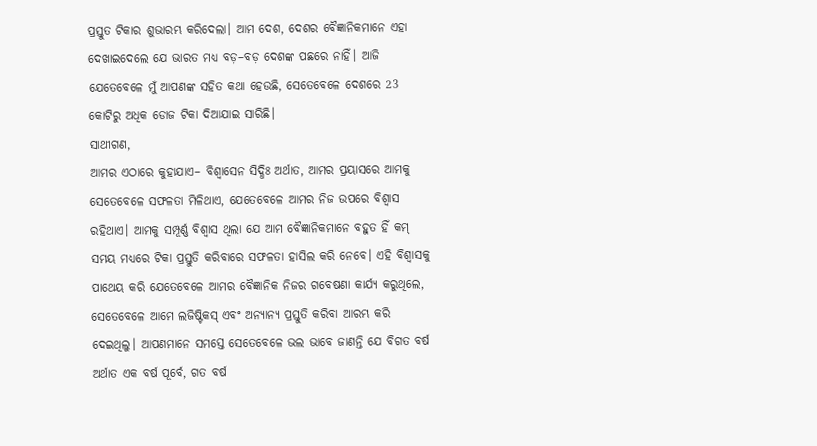ପ୍ରସ୍ତୁତ ଟିକାର ଶୁଭାରମ୍ଭ କରିଦେଲା। ଆମ ଦେଶ, ଦେଶର ବୈଜ୍ଞାନିକମାନେ ଏହା ଦେଖାଇଦେଲେ ଯେ ଭାରତ ମଧ୍ୟ ବଡ଼–ବଡ଼ ଦେଶଙ୍କ ପଛରେ ନାହିଁ। ଆଜି ଯେତେବେଳେ ମୁଁ ଆପଣଙ୍କ ସହିତ କଥା ହେଉଛି, ସେତେବେଳେ ଦେଶରେ 23 କୋଟିରୁ ଅଧିକ ଡୋଜ ଟିକା ଦିଆଯାଇ ସାରିଛି।
ସାଥୀଗଣ,
ଆମର ଏଠାରେ କୁହାଯାଏ– ବିଶ୍ୱାସେନ ସିଦ୍ଧିଃ ଅର୍ଥାତ, ଆମର ପ୍ରୟାସରେ ଆମକୁ ସେତେବେଳେ ସଫଳତା ମିଳିଥାଏ, ଯେତେବେଳେ ଆମର ନିଜ ଉପରେ ବିଶ୍ୱାସ ରହିଥାଏ। ଆମକୁ ସମ୍ପୂର୍ଣ୍ଣ ବିଶ୍ୱାସ ଥିଲା ଯେ ଆମ ବୈଜ୍ଞାନିକମାନେ ବହୁତ ହିଁ କମ୍ ସମୟ ମଧ୍ୟରେ ଟିକା ପ୍ରସ୍ତୁତି କରିବାରେ ସଫଳତା ହାସିଲ କରି ନେବେ। ଏହି ବିଶ୍ୱାସକୁ ପାଥେୟ କରି ଯେତେବେଳେ ଆମର ବୈଜ୍ଞାନିକ ନିଜର ଗବେଷଣା କାର୍ଯ୍ୟ କରୁଥିଲେ, ସେତେବେଳେ ଆମେ ଲଜିଷ୍ଟିକସ୍ ଏବଂ ଅନ୍ୟାନ୍ୟ ପ୍ରସ୍ତୁତି କରିବା ଆରମ୍ଭ କରି ଦେଇଥିଲୁ। ଆପଣମାନେ ସମସ୍ତେ ସେତେବେଳେ ଭଲ ଭାବେ ଜାଣନ୍ତି ଯେ ବିଗତ ବର୍ଷ ଅର୍ଥାତ ଏକ ବର୍ଷ ପୂର୍ବେ, ଗତ ବର୍ଷ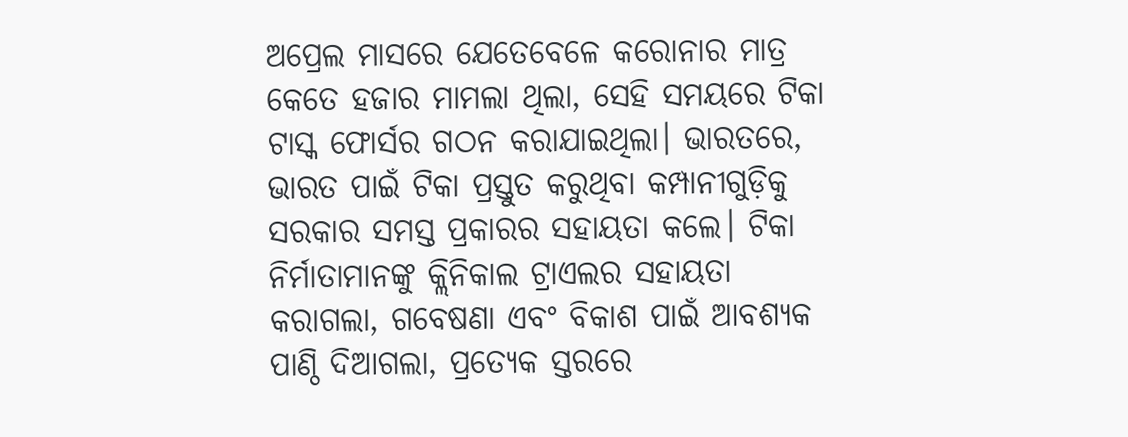ଅପ୍ରେଲ ମାସରେ ଯେତେବେଳେ କରୋନାର ମାତ୍ର କେତେ ହଜାର ମାମଲା ଥିଲା, ସେହି ସମୟରେ ଟିକା ଟାସ୍କ ଫୋର୍ସର ଗଠନ କରାଯାଇଥିଲା। ଭାରତରେ, ଭାରତ ପାଇଁ ଟିକା ପ୍ରସ୍ତୁତ କରୁଥିବା କମ୍ପାନୀଗୁଡ଼ିକୁ ସରକାର ସମସ୍ତ ପ୍ରକାରର ସହାୟତା କଲେ। ଟିକା ନିର୍ମାତାମାନଙ୍କୁ କ୍ଲିନିକାଲ ଟ୍ରାଏଲର ସହାୟତା କରାଗଲା, ଗବେଷଣା ଏବଂ ବିକାଶ ପାଇଁ ଆବଶ୍ୟକ ପାଣ୍ଠି ଦିଆଗଲା, ପ୍ରତ୍ୟେକ ସ୍ତରରେ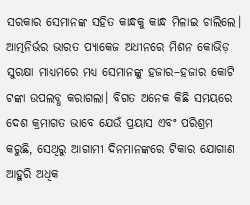ସରକାର ସେମାନଙ୍କ ସହିତ କାନ୍ଧକୁ କାନ୍ଧ ମିଳାଇ ଚାଲିଲେ।
ଆତ୍ମନିର୍ଭର ଭାରତ ପ୍ୟାକେଜ ଅଧୀନରେ ମିଶନ କୋଭିଡ଼ ସୁରକ୍ଷା ମାଧ୍ୟମରେ ମଧ୍ୟ ସେମାନଙ୍କୁ ହଜାର–ହଜାର କୋଟି ଟଙ୍କା ଉପଲବ୍ଧ କରାଗଲା। ବିଗତ ଅନେକ କିଛି ସମୟରେ ଦେଶ କ୍ରମାଗତ ଭାବେ ଯେଉଁ ପ୍ରୟାସ ଏବଂ ପରିଶ୍ରମ କରୁଛି, ସେଥିରୁ ଆଗାମୀ ଦିନମାନଙ୍କରେ ଟିକାର ଯୋଗାଣ ଆହୁରି ଅଧିକ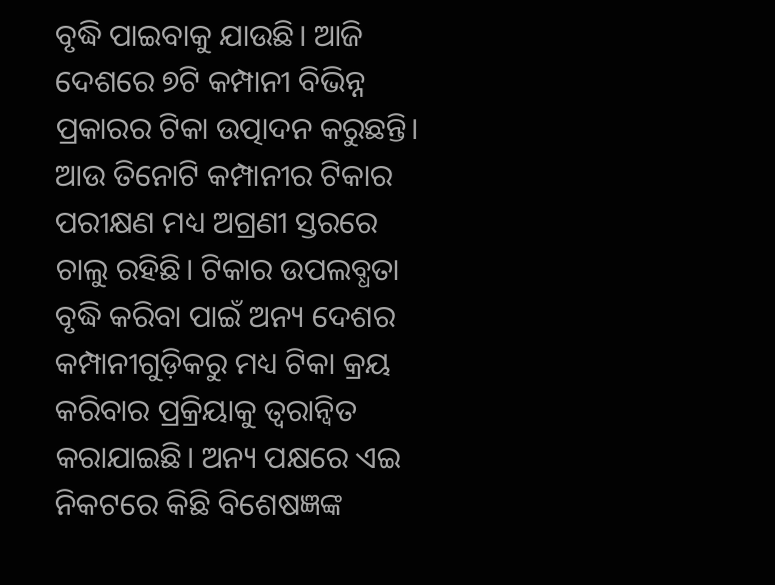ବୃଦ୍ଧି ପାଇବାକୁ ଯାଉଛି। ଆଜି ଦେଶରେ ୭ଟି କମ୍ପାନୀ ବିଭିନ୍ନ ପ୍ରକାରର ଟିକା ଉତ୍ପାଦନ କରୁଛନ୍ତି। ଆଉ ତିନୋଟି କମ୍ପାନୀର ଟିକାର ପରୀକ୍ଷଣ ମଧ୍ୟ ଅଗ୍ରଣୀ ସ୍ତରରେ ଚାଲୁ ରହିଛି। ଟିକାର ଉପଲବ୍ଧତା ବୃଦ୍ଧି କରିବା ପାଇଁ ଅନ୍ୟ ଦେଶର କମ୍ପାନୀଗୁଡ଼ିକରୁ ମଧ୍ୟ ଟିକା କ୍ରୟ କରିବାର ପ୍ରକ୍ରିୟାକୁ ତ୍ୱରାନ୍ୱିତ କରାଯାଇଛି। ଅନ୍ୟ ପକ୍ଷରେ ଏଇ ନିକଟରେ କିଛି ବିଶେଷଜ୍ଞଙ୍କ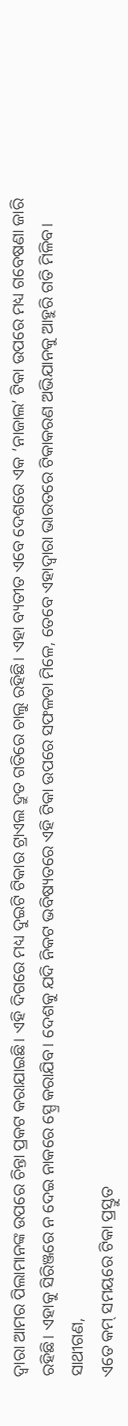ଦ୍ୱାରା ଆମର ପିଲାମାନଙ୍କ ଉପରେ ଚିନ୍ତା ପ୍ରକଟ କରାଯାଇଛି। ଏହି ଦିଗରେ ମଧ୍ୟ ଦୁଇଟି ଟିକାର ଟ୍ରାଏଲ ଦ୍ରୁତ ଗତିରେ ଚାଲୁ ରହିଛି। ଏହା ବ୍ୟତୀତ ଏବେ ଦେଶରେ ଏକ ‘ନାଜାଲ’ ଟିକା ଉପରେ ମଧ୍ୟ ଗବେଷଣା ଜାରି ରହିଛି। ଏହାକୁ ସିରିଞ୍ଜରେ ନ ଦେଇ ନାକରେ ସ୍ପ୍ରେ କରାଯିବ। ଦେଶକୁ ଯଦି ନିକଟ ଭବିଷ୍ୟତରେ ଏହି ଟିକା ଉପରେ ସଫଳତା ମିଳେ, ତେବେ ଏହାଦ୍ୱାରା ଭାରତରେ ଟିକାକରଣ ଅଭିଯାନକୁ ଆହୁରି ଗତି ମିଳିବ।
ସାଥୀଗଣ,
ଏତେ କମ୍ ସମୟରେ ଟିକା ପ୍ରସ୍ତୁତ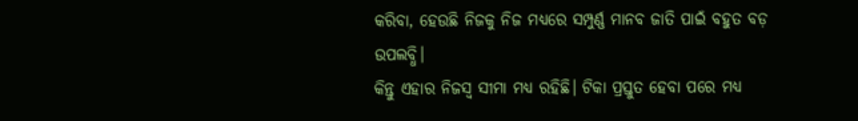କରିବା, ହେଉଛି ନିଜକୁ ନିଜ ମଧ୍ୟରେ ସମ୍ପୁର୍ଣ୍ଣ ମାନବ ଜାତି ପାଇଁ ବହୁତ ବଡ଼ ଉପଲବ୍ଧି।
କିନ୍ତୁ ଏହାର ନିଜସ୍ୱ ସୀମା ମଧ୍ୟ ରହିଛି। ଟିକା ପ୍ରସ୍ତୁତ ହେବା ପରେ ମଧ୍ୟ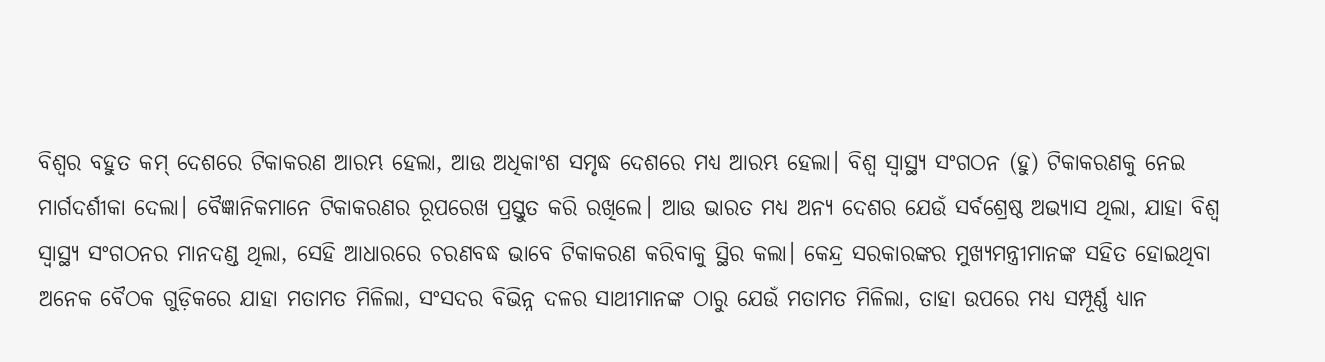ବିଶ୍ୱର ବହୁତ କମ୍ ଦେଶରେ ଟିକାକରଣ ଆରମ୍ଭ ହେଲା, ଆଉ ଅଧିକାଂଶ ସମୃଦ୍ଧ ଦେଶରେ ମଧ୍ୟ ଆରମ୍ଭ ହେଲା। ବିଶ୍ୱ ସ୍ୱାସ୍ଥ୍ୟ ସଂଗଠନ (ହୁ) ଟିକାକରଣକୁ ନେଇ ମାର୍ଗଦର୍ଶୀକା ଦେଲା। ବୈଜ୍ଞାନିକମାନେ ଟିକାକରଣର ରୂପରେଖ ପ୍ରସ୍ତୁତ କରି ରଖିଲେ। ଆଉ ଭାରତ ମଧ୍ୟ ଅନ୍ୟ ଦେଶର ଯେଉଁ ସର୍ବଶ୍ରେଷ୍ଠ ଅଭ୍ୟାସ ଥିଲା, ଯାହା ବିଶ୍ୱ ସ୍ୱାସ୍ଥ୍ୟ ସଂଗଠନର ମାନଦଣ୍ଡ ଥିଲା, ସେହି ଆଧାରରେ ଚରଣବଦ୍ଧ ଭାବେ ଟିକାକରଣ କରିବାକୁ ସ୍ଥିର କଲା। କେନ୍ଦ୍ର ସରକାରଙ୍କର ମୁଖ୍ୟମନ୍ତ୍ରୀମାନଙ୍କ ସହିତ ହୋଇଥିବା ଅନେକ ବୈଠକ ଗୁଡ଼ିକରେ ଯାହା ମତାମତ ମିଳିଲା, ସଂସଦର ବିଭିନ୍ନ ଦଳର ସାଥୀମାନଙ୍କ ଠାରୁ ଯେଉଁ ମତାମତ ମିଳିଲା, ତାହା ଉପରେ ମଧ୍ୟ ସମ୍ପୂର୍ଣ୍ଣ ଧ୍ୟାନ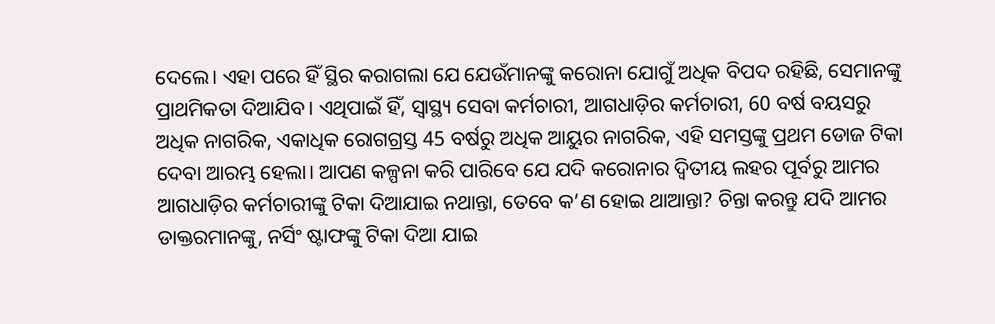ଦେଲେ। ଏହା ପରେ ହିଁ ସ୍ଥିର କରାଗଲା ଯେ ଯେଉଁମାନଙ୍କୁ କରୋନା ଯୋଗୁଁ ଅଧିକ ବିପଦ ରହିଛି, ସେମାନଙ୍କୁ ପ୍ରାଥମିକତା ଦିଆଯିବ। ଏଥିପାଇଁ ହିଁ, ସ୍ୱାସ୍ଥ୍ୟ ସେବା କର୍ମଚାରୀ, ଆଗଧାଡ଼ିର କର୍ମଚାରୀ, 60 ବର୍ଷ ବୟସରୁ ଅଧିକ ନାଗରିକ, ଏକାଧିକ ରୋଗଗ୍ରସ୍ତ 45 ବର୍ଷରୁ ଅଧିକ ଆୟୁର ନାଗରିକ, ଏହି ସମସ୍ତଙ୍କୁ ପ୍ରଥମ ଡୋଜ ଟିକା ଦେବା ଆରମ୍ଭ ହେଲା। ଆପଣ କଳ୍ପନା କରି ପାରିବେ ଯେ ଯଦି କରୋନାର ଦ୍ୱିତୀୟ ଲହର ପୂର୍ବରୁ ଆମର ଆଗଧାଡ଼ିର କର୍ମଚାରୀଙ୍କୁ ଟିକା ଦିଆଯାଇ ନଥାନ୍ତା, ତେବେ କ’ଣ ହୋଇ ଥାଆନ୍ତା? ଚିନ୍ତା କରନ୍ତୁ ଯଦି ଆମର ଡାକ୍ତରମାନଙ୍କୁ, ନର୍ସିଂ ଷ୍ଟାଫଙ୍କୁ ଟିକା ଦିଆ ଯାଇ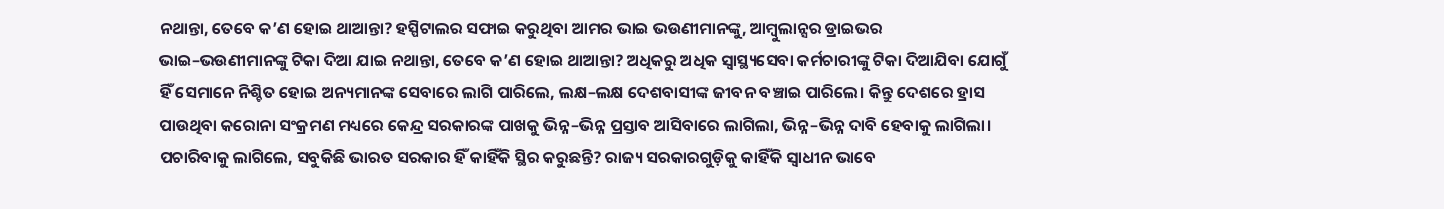ନଥାନ୍ତା, ତେବେ କ’ଣ ହୋଇ ଥାଆନ୍ତା? ହସ୍ପିଟାଲର ସଫାଇ କରୁଥିବା ଆମର ଭାଇ ଭଉଣୀମାନଙ୍କୁ, ଆମ୍ବୁଲାନ୍ସର ଡ୍ରାଇଭର ଭାଇ–ଭଉଣୀମାନଙ୍କୁ ଟିକା ଦିଆ ଯାଇ ନଥାନ୍ତା, ତେବେ କ’ଣ ହୋଇ ଥାଆନ୍ତା? ଅଧିକରୁ ଅଧିକ ସ୍ୱାସ୍ଥ୍ୟସେବା କର୍ମଚାରୀଙ୍କୁ ଟିକା ଦିଆଯିବା ଯୋଗୁଁ ହିଁ ସେମାନେ ନିଶ୍ଚିତ ହୋଇ ଅନ୍ୟମାନଙ୍କ ସେବାରେ ଲାଗି ପାରିଲେ, ଲକ୍ଷ–ଲକ୍ଷ ଦେଶବାସୀଙ୍କ ଜୀବନ ବଞ୍ଚାଇ ପାରିଲେ। କିନ୍ତୁ ଦେଶରେ ହ୍ରାସ ପାଉଥିବା କରୋନା ସଂକ୍ରମଣ ମଧ୍ୟରେ କେନ୍ଦ୍ର ସରକାରଙ୍କ ପାଖକୁ ଭିନ୍ନ–ଭିନ୍ନ ପ୍ରସ୍ତାବ ଆସିବାରେ ଲାଗିଲା, ଭିନ୍ନ–ଭିନ୍ନ ଦାବି ହେବାକୁ ଲାଗିଲା। ପଚାରିବାକୁ ଲାଗିଲେ, ସବୁକିଛି ଭାରତ ସରକାର ହିଁ କାହିଁକି ସ୍ଥିର କରୁଛନ୍ତି? ରାଜ୍ୟ ସରକାରଗୁଡ଼ିକୁ କାହିଁକି ସ୍ୱାଧୀନ ଭାବେ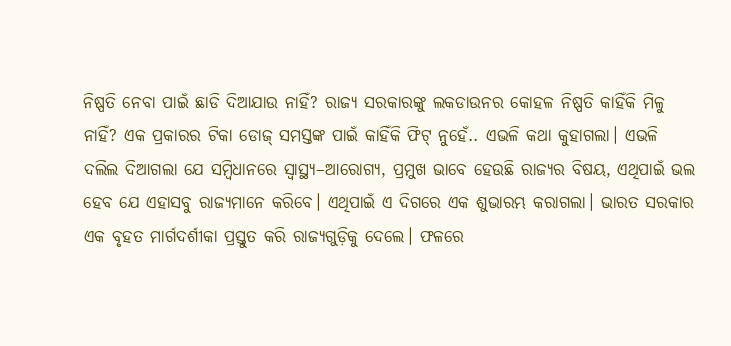ନିଷ୍ପତି ନେବା ପାଇଁ ଛାଡି ଦିଆଯାଉ ନାହିଁ? ରାଜ୍ୟ ସରକାରଙ୍କୁ ଲକଡାଉନର କୋହଳ ନିଷ୍ପତି କାହିଁକି ମିଳୁ ନାହିଁ? ଏକ ପ୍ରକାରର ଟିକା ଡୋଜ୍ ସମସ୍ତଙ୍କ ପାଇଁ କାହିଁକି ଫିଟ୍ ନୁହେଁ.. ଏଭଳି କଥା କୁହାଗଲା। ଏଭଳି ଦଲିଲ ଦିଆଗଲା ଯେ ସମ୍ବିଧାନରେ ସ୍ୱାସ୍ଥ୍ୟ–ଆରୋଗ୍ୟ, ପ୍ରମୁଖ ଭାବେ ହେଉଛି ରାଜ୍ୟର ବିଷୟ, ଏଥିପାଇଁ ଭଲ ହେବ ଯେ ଏହାସବୁ ରାଜ୍ୟମାନେ କରିବେ। ଏଥିପାଇଁ ଏ ଦିଗରେ ଏକ ଶୁଭାରମ୍ଭ କରାଗଲା। ଭାରତ ସରକାର ଏକ ବୃହତ ମାର୍ଗଦର୍ଶୀକା ପ୍ରସ୍ତୁତ କରି ରାଜ୍ୟଗୁଡ଼ିକୁ ଦେଲେ। ଫଳରେ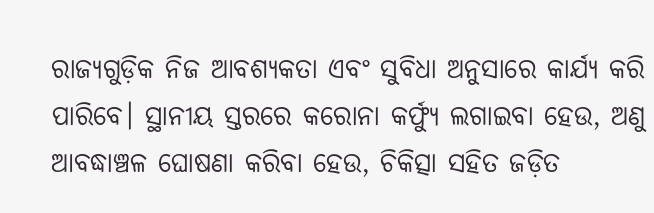ରାଜ୍ୟଗୁଡ଼ିକ ନିଜ ଆବଶ୍ୟକତା ଏବଂ ସୁବିଧା ଅନୁସାରେ କାର୍ଯ୍ୟ କରି ପାରିବେ। ସ୍ଥାନୀୟ ସ୍ତରରେ କରୋନା କର୍ଫ୍ୟୁ ଲଗାଇବା ହେଉ, ଅଣୁ ଆବଦ୍ଧାଞ୍ଚଳ ଘୋଷଣା କରିବା ହେଉ, ଚିକିତ୍ସା ସହିତ ଜଡ଼ିତ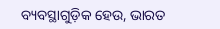ବ୍ୟବସ୍ଥାଗୁଡ଼ିକ ହେଉ, ଭାରତ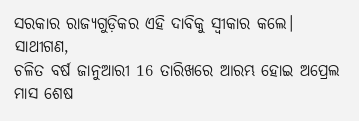ସରକାର ରାଜ୍ୟଗୁଡ଼ିକର ଏହି ଦାବିକୁ ସ୍ୱୀକାର କଲେ।
ସାଥୀଗଣ,
ଚଳିତ ବର୍ଷ ଜାନୁଆରୀ 16 ତାରିଖରେ ଆରମ୍ଭ ହୋଇ ଅପ୍ରେଲ ମାସ ଶେଷ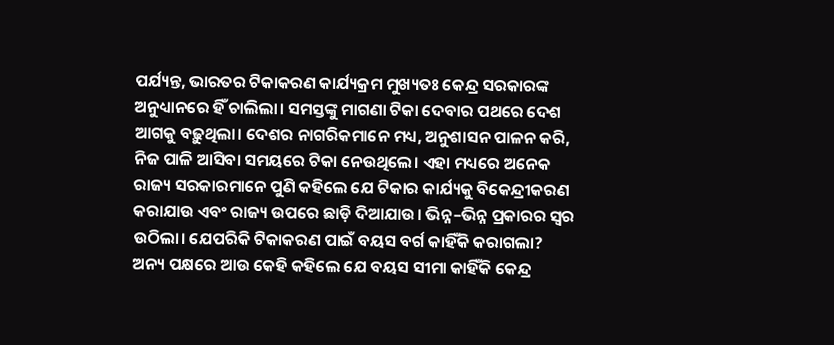ପର୍ଯ୍ୟନ୍ତ, ଭାରତର ଟିକାକରଣ କାର୍ଯ୍ୟକ୍ରମ ମୁଖ୍ୟତଃ କେନ୍ଦ୍ର ସରକାରଙ୍କ ଅନୁଧ୍ୟାନରେ ହିଁ ଚାଲିଲା। ସମସ୍ତଙ୍କୁ ମାଗଣା ଟିକା ଦେବାର ପଥରେ ଦେଶ ଆଗକୁ ବଢ଼ୁଥିଲା। ଦେଶର ନାଗରିକମାନେ ମଧ୍ୟ, ଅନୁଶାସନ ପାଳନ କରି, ନିଜ ପାଳି ଆସିବା ସମୟରେ ଟିକା ନେଉଥିଲେ। ଏହା ମଧ୍ୟରେ ଅନେକ ରାଜ୍ୟ ସରକାରମାନେ ପୁଣି କହିଲେ ଯେ ଟିକାର କାର୍ଯ୍ୟକୁ ବିକେନ୍ଦ୍ରୀକରଣ କରାଯାଉ ଏବଂ ରାଜ୍ୟ ଉପରେ ଛାଡ଼ି ଦିଆଯାଉ। ଭିନ୍ନ–ଭିନ୍ନ ପ୍ରକାରର ସ୍ୱର ଉଠିଲା। ଯେପରିକି ଟିକାକରଣ ପାଇଁ ବୟସ ବର୍ଗ କାହିଁକି କରାଗଲା? ଅନ୍ୟ ପକ୍ଷରେ ଆଉ କେହି କହିଲେ ଯେ ବୟସ ସୀମା କାହିଁକି କେନ୍ଦ୍ର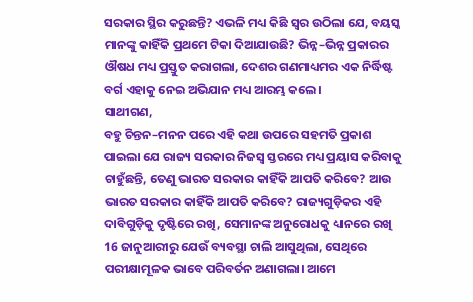ସରକାର ସ୍ଥିର କରୁଛନ୍ତି? ଏଭଳି ମଧ୍ୟ କିଛି ସ୍ୱର ଉଠିଲା ଯେ, ବୟସ୍କ ମାନଙ୍କୁ କାହିଁକି ପ୍ରଥମେ ଟିକା ଦିଆଯାଉଛି? ଭିନ୍ନ–ଭିନ୍ନ ପ୍ରକାରର ଔଷଧ ମଧ୍ୟ ପ୍ରସ୍ତୁତ କରାଗଲା, ଦେଶର ଗଣମାଧ୍ୟମର ଏକ ନିର୍ଦ୍ଧିଷ୍ଟ ବର୍ଗ ଏହାକୁ ନେଇ ଅଭିଯାନ ମଧ୍ୟ ଆରମ୍ଭ କଲେ।
ସାଥୀଗଣ,
ବହୁ ଚିନ୍ତନ–ମନନ ପରେ ଏହି କଥା ଉପରେ ସହମତି ପ୍ରକାଶ ପାଇଲା ଯେ ରାଜ୍ୟ ସରକାର ନିଜସ୍ୱ ସ୍ତରରେ ମଧ୍ୟ ପ୍ରୟାସ କରିବାକୁ ଚାହୁଁଛନ୍ତି, ତେଣୁ ଭାରତ ସରକାର କାହିଁକି ଆପତି କରିବେ? ଆଉ ଭାରତ ସରକାର କାହିଁକି ଆପତି କରିବେ? ରାଜ୍ୟଗୁଡ଼ିକର ଏହି ଦାବିଗୁଡ଼ିକୁ ଦୃଷ୍ଟିରେ ରଖି, ସେମାନଙ୍କ ଅନୁରୋଧକୁ ଧ୍ୟାନରେ ରଖି 16 ଜାନୁଆରୀରୁ ଯେଉଁ ବ୍ୟବସ୍ଥା ଚାଲି ଆସୁଥିଲା, ସେଥିରେ ପରୀକ୍ଷାମୂଳକ ଭାବେ ପରିବର୍ତନ ଅଣାଗଲା। ଆମେ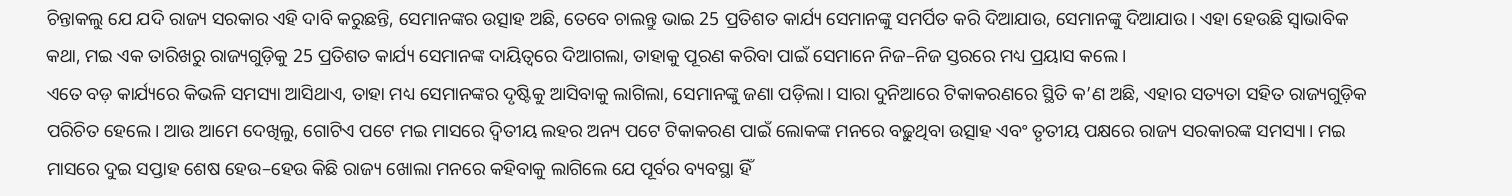ଚିନ୍ତାକଲୁ ଯେ ଯଦି ରାଜ୍ୟ ସରକାର ଏହି ଦାବି କରୁଛନ୍ତି, ସେମାନଙ୍କର ଉତ୍ସାହ ଅଛି, ତେବେ ଚାଲନ୍ତୁ ଭାଇ 25 ପ୍ରତିଶତ କାର୍ଯ୍ୟ ସେମାନଙ୍କୁ ସମର୍ପିତ କରି ଦିଆଯାଉ, ସେମାନଙ୍କୁ ଦିଆଯାଉ। ଏହା ହେଉଛି ସ୍ୱାଭାବିକ କଥା, ମଇ ଏକ ତାରିଖରୁ ରାଜ୍ୟଗୁଡ଼ିକୁ 25 ପ୍ରତିଶତ କାର୍ଯ୍ୟ ସେମାନଙ୍କ ଦାୟିତ୍ୱରେ ଦିଆଗଲା, ତାହାକୁ ପୂରଣ କରିବା ପାଇଁ ସେମାନେ ନିଜ–ନିଜ ସ୍ତରରେ ମଧ୍ୟ ପ୍ରୟାସ କଲେ।
ଏତେ ବଡ଼ କାର୍ଯ୍ୟରେ କିଭଳି ସମସ୍ୟା ଆସିଥାଏ, ତାହା ମଧ୍ୟ ସେମାନଙ୍କର ଦୃଷ୍ଟିକୁ ଆସିବାକୁ ଲାଗିଲା, ସେମାନଙ୍କୁ ଜଣା ପଡ଼ିଲା। ସାରା ଦୁନିଆରେ ଟିକାକରଣରେ ସ୍ଥିତି କ’ଣ ଅଛି, ଏହାର ସତ୍ୟତା ସହିତ ରାଜ୍ୟଗୁଡ଼ିକ ପରିଚିତ ହେଲେ। ଆଉ ଆମେ ଦେଖିଲୁ, ଗୋଟିଏ ପଟେ ମଇ ମାସରେ ଦ୍ୱିତୀୟ ଲହର ଅନ୍ୟ ପଟେ ଟିକାକରଣ ପାଇଁ ଲୋକଙ୍କ ମନରେ ବଢ଼ୁଥିବା ଉତ୍ସାହ ଏବଂ ତୃତୀୟ ପକ୍ଷରେ ରାଜ୍ୟ ସରକାରଙ୍କ ସମସ୍ୟା। ମଇ ମାସରେ ଦୁଇ ସପ୍ତାହ ଶେଷ ହେଉ–ହେଉ କିଛି ରାଜ୍ୟ ଖୋଲା ମନରେ କହିବାକୁ ଲାଗିଲେ ଯେ ପୂର୍ବର ବ୍ୟବସ୍ଥା ହିଁ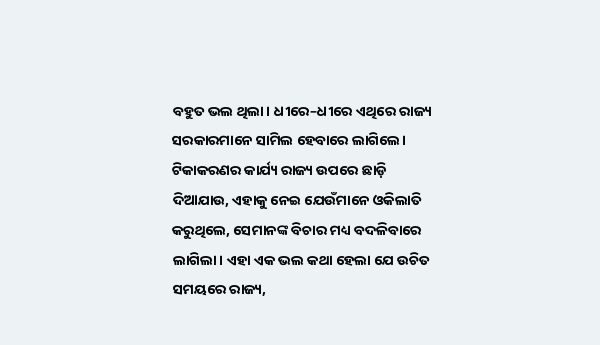ବହୁତ ଭଲ ଥିଲା। ଧୀରେ–ଧୀରେ ଏଥିରେ ରାଜ୍ୟ ସରକାରମାନେ ସାମିଲ ହେବାରେ ଲାଗିଲେ। ଟିକାକରଣର କାର୍ଯ୍ୟ ରାଜ୍ୟ ଉପରେ ଛାଡ଼ି ଦିଆଯାଉ, ଏହାକୁ ନେଇ ଯେଉଁମାନେ ଓକିଲାତି କରୁଥିଲେ, ସେମାନଙ୍କ ବିଚାର ମଧ୍ୟ ବଦଳିବାରେ ଲାଗିଲା। ଏହା ଏକ ଭଲ କଥା ହେଲା ଯେ ଉଚିତ ସମୟରେ ରାଜ୍ୟ,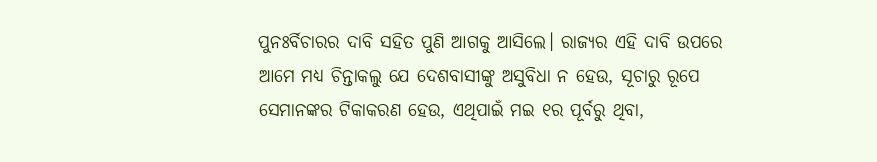ପୁନଃର୍ବିଚାରର ଦାବି ସହିତ ପୁଣି ଆଗକୁ ଆସିଲେ। ରାଜ୍ୟର ଏହି ଦାବି ଉପରେ ଆମେ ମଧ୍ୟ ଚିନ୍ତାକଲୁ ଯେ ଦେଶବାସୀଙ୍କୁ ଅସୁବିଧା ନ ହେଉ, ସୂଚାରୁ ରୂପେ ସେମାନଙ୍କର ଟିକାକରଣ ହେଉ, ଏଥିପାଇଁ ମଇ ୧ର ପୂର୍ବରୁ ଥିବା,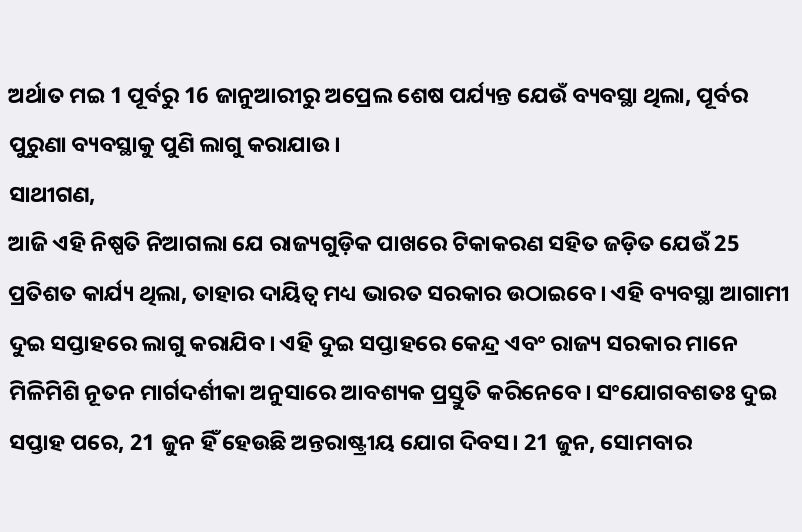ଅର୍ଥାତ ମଇ 1 ପୂର୍ବରୁ 16 ଜାନୁଆରୀରୁ ଅପ୍ରେଲ ଶେଷ ପର୍ଯ୍ୟନ୍ତ ଯେଉଁ ବ୍ୟବସ୍ଥା ଥିଲା, ପୂର୍ବର ପୁରୁଣା ବ୍ୟବସ୍ଥାକୁ ପୁଣି ଲାଗୁ କରାଯାଉ।
ସାଥୀଗଣ,
ଆଜି ଏହି ନିଷ୍ପତି ନିଆଗଲା ଯେ ରାଜ୍ୟଗୁଡ଼ିକ ପାଖରେ ଟିକାକରଣ ସହିତ ଜଡ଼ିତ ଯେଉଁ 25 ପ୍ରତିଶତ କାର୍ଯ୍ୟ ଥିଲା, ତାହାର ଦାୟିତ୍ୱ ମଧ୍ୟ ଭାରତ ସରକାର ଉଠାଇବେ। ଏହି ବ୍ୟବସ୍ଥା ଆଗାମୀ ଦୁଇ ସପ୍ତାହରେ ଲାଗୁ କରାଯିବ। ଏହି ଦୁଇ ସପ୍ତାହରେ କେନ୍ଦ୍ର ଏବଂ ରାଜ୍ୟ ସରକାର ମାନେ ମିଳିମିଶି ନୂତନ ମାର୍ଗଦର୍ଶୀକା ଅନୁସାରେ ଆବଶ୍ୟକ ପ୍ରସ୍ତୁତି କରିନେବେ। ସଂଯୋଗବଶତଃ ଦୁଇ ସପ୍ତାହ ପରେ, 21 ଜୁନ ହିଁ ହେଉଛି ଅନ୍ତରାଷ୍ଟ୍ରୀୟ ଯୋଗ ଦିବସ। 21 ଜୁନ, ସୋମବାର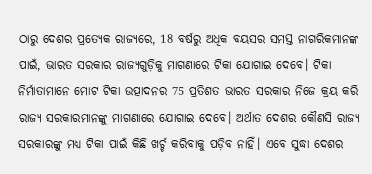ଠାରୁ ଦେଶର ପ୍ରତ୍ୟେକ ରାଜ୍ୟରେ, 18 ବର୍ଷରୁ ଅଧିକ ବୟସର ସମସ୍ତ ନାଗରିକମାନଙ୍କ ପାଇଁ, ଭାରତ ସରକାର ରାଜ୍ୟଗୁଡ଼ିକୁ ମାଗଣାରେ ଟିକା ଯୋଗାଇ ଦେବେ। ଟିକା ନିର୍ମାତାମାନେ ମୋଟ ଟିକା ଉତ୍ପାଦନର 75 ପ୍ରତିଶତ ଭାରତ ସରକାର ନିଜେ କ୍ରୟ କରି ରାଜ୍ୟ ସରକାରମାନଙ୍କୁ ମାଗଣାରେ ଯୋଗାଇ ଦେବେ। ଅର୍ଥାତ ଦେଶର କୌଣସି ରାଜ୍ୟ ସରକାରଙ୍କୁ ମଧ୍ୟ ଟିକା ପାଇଁ କିଛି ଖର୍ଚ୍ଚ କରିବାକୁ ପଡ଼ିବ ନାହିଁ। ଏବେ ସୁଦ୍ଧା ଦେଶର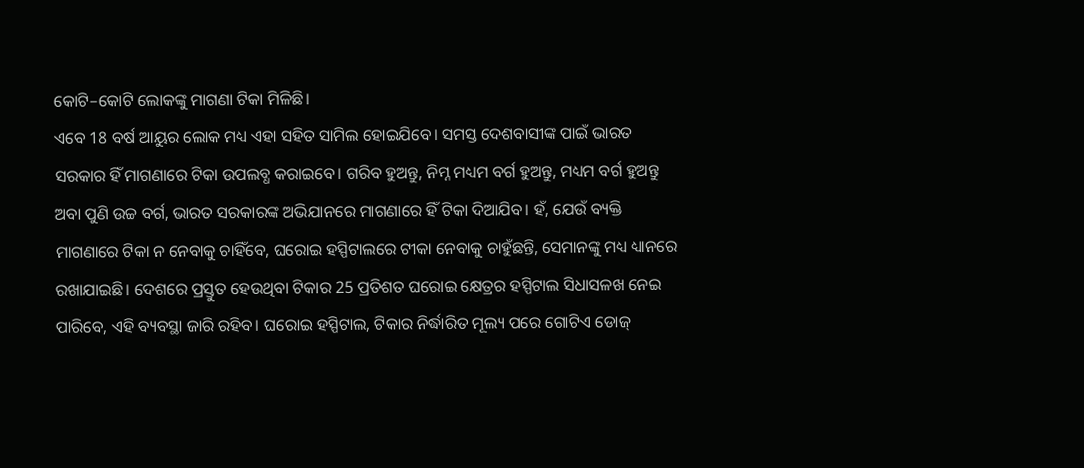କୋଟି–କୋଟି ଲୋକଙ୍କୁ ମାଗଣା ଟିକା ମିଳିଛି।
ଏବେ 18 ବର୍ଷ ଆୟୁର ଲୋକ ମଧ୍ୟ ଏହା ସହିତ ସାମିଲ ହୋଇଯିବେ। ସମସ୍ତ ଦେଶବାସୀଙ୍କ ପାଇଁ ଭାରତ ସରକାର ହିଁ ମାଗଣାରେ ଟିକା ଉପଲବ୍ଧ କରାଇବେ। ଗରିବ ହୁଅନ୍ତୁ, ନିମ୍ନ ମଧ୍ୟମ ବର୍ଗ ହୁଅନ୍ତୁ, ମଧ୍ୟମ ବର୍ଗ ହୁଅନ୍ତୁ ଅବା ପୁଣି ଉଚ୍ଚ ବର୍ଗ, ଭାରତ ସରକାରଙ୍କ ଅଭିଯାନରେ ମାଗଣାରେ ହିଁ ଟିକା ଦିଆଯିବ। ହଁ, ଯେଉଁ ବ୍ୟକ୍ତି ମାଗଣାରେ ଟିକା ନ ନେବାକୁ ଚାହିଁବେ, ଘରୋଇ ହସ୍ପିଟାଲରେ ଟୀକା ନେବାକୁ ଚାହୁଁଛନ୍ତି, ସେମାନଙ୍କୁ ମଧ୍ୟ ଧ୍ୟାନରେ ରଖାଯାଇଛି। ଦେଶରେ ପ୍ରସ୍ତୁତ ହେଉଥିବା ଟିକାର 25 ପ୍ରତିଶତ ଘରୋଇ କ୍ଷେତ୍ରର ହସ୍ପିଟାଲ ସିଧାସଳଖ ନେଇ ପାରିବେ, ଏହି ବ୍ୟବସ୍ଥା ଜାରି ରହିବ। ଘରୋଇ ହସ୍ପିଟାଲ, ଟିକାର ନିର୍ଦ୍ଧାରିତ ମୂଲ୍ୟ ପରେ ଗୋଟିଏ ଡୋଜ୍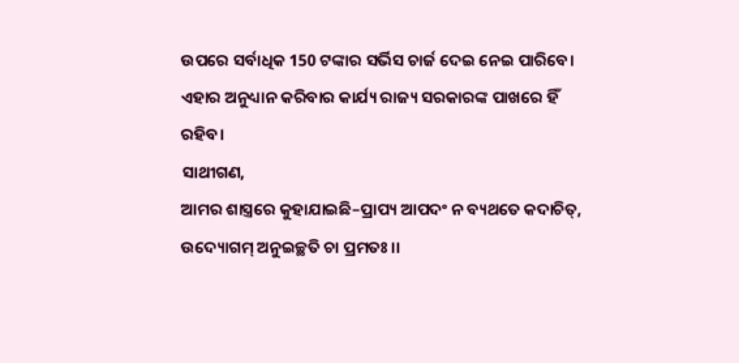ଉପରେ ସର୍ବାଧିକ 150 ଟଙ୍କାର ସର୍ଭିସ ଚାର୍ଜ ଦେଇ ନେଇ ପାରିବେ। ଏହାର ଅନୁଧ୍ୟାନ କରିବାର କାର୍ଯ୍ୟ ରାଜ୍ୟ ସରକାରଙ୍କ ପାଖରେ ହିଁ ରହିବ।
ସାଥୀଗଣ,
ଆମର ଶାସ୍ତ୍ରରେ କୁହାଯାଇଛି–ପ୍ରାପ୍ୟ ଆପଦଂ ନ ବ୍ୟଥତେ କଦାଚିତ୍, ଉଦ୍ୟୋଗମ୍ ଅନୁଇଚ୍ଛତି ଚା ପ୍ରମତଃ।।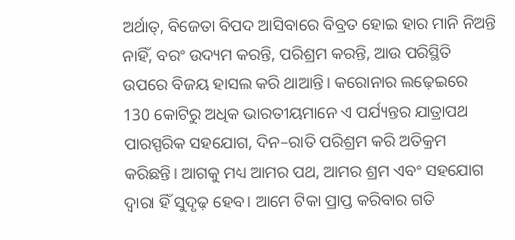ଅର୍ଥାତ୍, ବିଜେତା ବିପଦ ଆସିବାରେ ବିବ୍ରତ ହୋଇ ହାର ମାନି ନିଅନ୍ତି ନାହିଁ, ବରଂ ଉଦ୍ୟମ କରନ୍ତି, ପରିଶ୍ରମ କରନ୍ତି, ଆଉ ପରିସ୍ଥିତି ଉପରେ ବିଜୟ ହାସଲ କରି ଥାଆନ୍ତି। କରୋନାର ଲଢ଼େଇରେ 130 କୋଟିରୁ ଅଧିକ ଭାରତୀୟମାନେ ଏ ପର୍ଯ୍ୟନ୍ତର ଯାତ୍ରାପଥ ପାରସ୍ପରିକ ସହଯୋଗ, ଦିନ–ରାତି ପରିଶ୍ରମ କରି ଅତିକ୍ରମ କରିଛନ୍ତି। ଆଗକୁ ମଧ୍ୟ ଆମର ପଥ, ଆମର ଶ୍ରମ ଏବଂ ସହଯୋଗ ଦ୍ୱାରା ହିଁ ସୁଦୃଢ଼ ହେବ। ଆମେ ଟିକା ପ୍ରାପ୍ତ କରିବାର ଗତି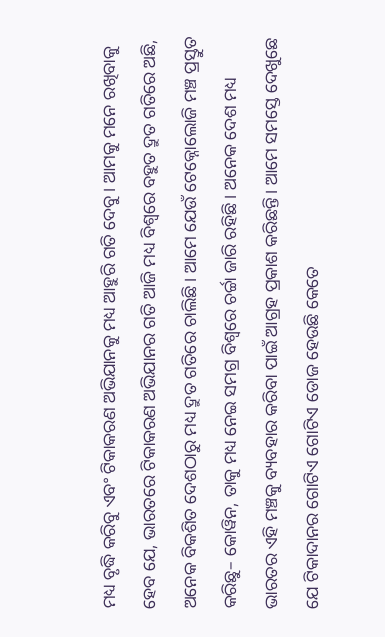ମଧ୍ୟ ବୃଦ୍ଧି କରିବୁ ଏବଂ ଟିକାକରଣ ଅଭିଯାନକୁ ମଧ୍ୟ ଆହୁରି ଗତି ଦେବୁ। ଆମକୁ ମନେ ରଖିବାକୁ ହେବ ଯେ, ଭାରତରେ ଟିକାକରଣ ଅଭିଯାନର ଗତି ଆଜି ମଧ୍ୟ ବିଶ୍ୱରେ ବହୁତ ଦ୍ରୁତ ଗତିରେ ଅଛି, ଅନେକ ବିକଶିତ ଦେଶଠାରୁ ମଧ୍ୟ ଦ୍ରୁତ ଗତିରେ ଚାଲିଛି। ଆମେ ଯେଉଁ ଟେକ୍ନୋଲୋଜି ମଞ୍ଚ ପ୍ରସ୍ତୁତ କରିଛୁ– କୋୱିନ, ତାକୁ ମଧ୍ୟ ନେଇ ସମଗ୍ର ବିଶ୍ୱରେ ଚର୍ଚ୍ଚା ଜାରି ରହିଛି। ଅନେକ ଦେଶ ମଧ୍ୟ ଭାରତର ଏହି ମଞ୍ଚକୁ ବ୍ୟବହାର କରିବା ପାଇଁ ଆଗ୍ରହ ପ୍ରକାଶ କରିଛନ୍ତି। ଆମେ ସମସ୍ତେ ଦେଖୁଛେ ଯେ ଟିକାଦାନର ଗୋଟିଏ ଗୋଟିଏ ଡୋଜ ହେଉଛି କେତେ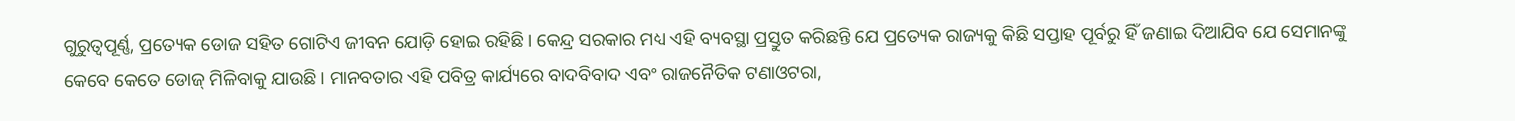ଗୁରୁତ୍ୱପୂର୍ଣ୍ଣ, ପ୍ରତ୍ୟେକ ଡୋଜ ସହିତ ଗୋଟିଏ ଜୀବନ ଯୋଡ଼ି ହୋଇ ରହିଛି। କେନ୍ଦ୍ର ସରକାର ମଧ୍ୟ ଏହି ବ୍ୟବସ୍ଥା ପ୍ରସ୍ତୁତ କରିଛନ୍ତି ଯେ ପ୍ରତ୍ୟେକ ରାଜ୍ୟକୁ କିଛି ସପ୍ତାହ ପୂର୍ବରୁ ହିଁ ଜଣାଇ ଦିଆଯିବ ଯେ ସେମାନଙ୍କୁ କେବେ କେତେ ଡୋଜ୍ ମିଳିବାକୁ ଯାଉଛି। ମାନବତାର ଏହି ପବିତ୍ର କାର୍ଯ୍ୟରେ ବାଦବିବାଦ ଏବଂ ରାଜନୈତିକ ଟଣାଓଟରା,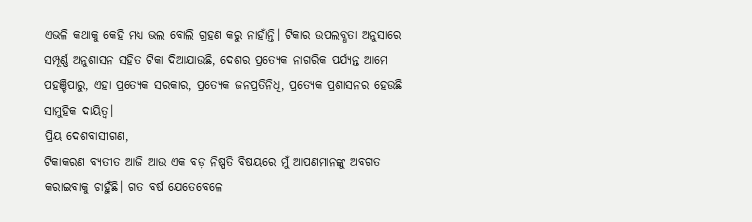ଏଭଳି କଥାକୁ କେହି ମଧ୍ୟ ଭଲ ବୋଲି ଗ୍ରହଣ କରୁ ନାହାଁନ୍ତି। ଟିକାର ଉପଲବ୍ଧତା ଅନୁସାରେ ସମ୍ପୂର୍ଣ୍ଣ ଅନୁଶାସନ ସହିତ ଟିକା ଦିଆଯାଉଛି, ଦେଶର ପ୍ରତ୍ୟେକ ନାଗରିକ ପର୍ଯ୍ୟନ୍ତ ଆମେ ପହଞ୍ଚିପାରୁ, ଏହା ପ୍ରତ୍ୟେକ ସରକାର, ପ୍ରତ୍ୟେକ ଜନପ୍ରତିନିଧି, ପ୍ରତ୍ୟେକ ପ୍ରଶାସନର ହେଉଛି ସାମୁହିକ ଦାୟିତ୍ୱ।
ପ୍ରିୟ ଦେଶବାସୀଗଣ,
ଟିକାକରଣ ବ୍ୟତୀତ ଆଜି ଆଉ ଏକ ବଡ଼ ନିଷ୍ପତି ବିଷୟରେ ମୁଁ ଆପଣମାନଙ୍କୁ ଅବଗତ କରାଇବାକୁ ଚାହୁଁଛି। ଗତ ବର୍ଷ ଯେତେବେଳେ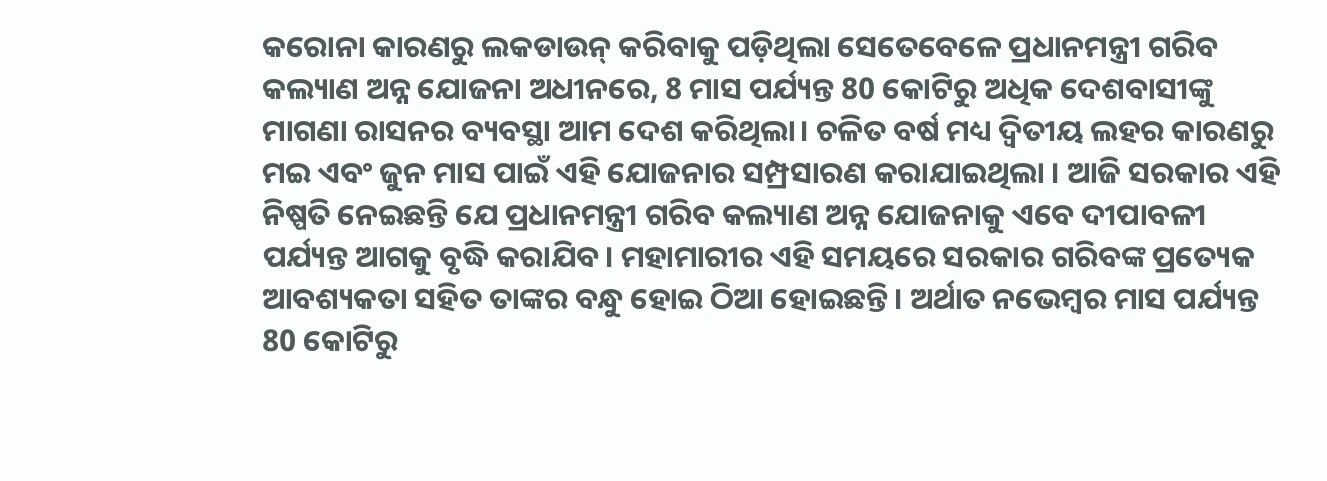କରୋନା କାରଣରୁ ଲକଡାଉନ୍ କରିବାକୁ ପଡ଼ିଥିଲା ସେତେବେଳେ ପ୍ରଧାନମନ୍ତ୍ରୀ ଗରିବ କଲ୍ୟାଣ ଅନ୍ନ ଯୋଜନା ଅଧୀନରେ, 8 ମାସ ପର୍ଯ୍ୟନ୍ତ 80 କୋଟିରୁ ଅଧିକ ଦେଶବାସୀଙ୍କୁ ମାଗଣା ରାସନର ବ୍ୟବସ୍ଥା ଆମ ଦେଶ କରିଥିଲା। ଚଳିତ ବର୍ଷ ମଧ୍ୟ ଦ୍ୱିତୀୟ ଲହର କାରଣରୁ ମଇ ଏବଂ ଜୁନ ମାସ ପାଇଁ ଏହି ଯୋଜନାର ସମ୍ପ୍ରସାରଣ କରାଯାଇଥିଲା । ଆଜି ସରକାର ଏହି ନିଷ୍ପତି ନେଇଛନ୍ତି ଯେ ପ୍ରଧାନମନ୍ତ୍ରୀ ଗରିବ କଲ୍ୟାଣ ଅନ୍ନ ଯୋଜନାକୁ ଏବେ ଦୀପାବଳୀ ପର୍ଯ୍ୟନ୍ତ ଆଗକୁ ବୃଦ୍ଧି କରାଯିବ। ମହାମାରୀର ଏହି ସମୟରେ ସରକାର ଗରିବଙ୍କ ପ୍ରତ୍ୟେକ ଆବଶ୍ୟକତା ସହିତ ତାଙ୍କର ବନ୍ଧୁ ହୋଇ ଠିଆ ହୋଇଛନ୍ତି। ଅର୍ଥାତ ନଭେମ୍ବର ମାସ ପର୍ଯ୍ୟନ୍ତ 80 କୋଟିରୁ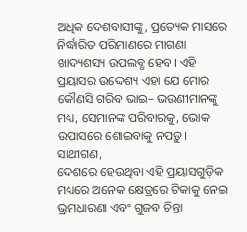ଅଧିକ ଦେଶବାସୀଙ୍କୁ, ପ୍ରତ୍ୟେକ ମାସରେ ନିର୍ଦ୍ଧାରିତ ପରିମାଣରେ ମାଗଣା ଖାଦ୍ୟଶସ୍ୟ ଉପଲବ୍ଧ ହେବ। ଏହି ପ୍ରୟାସର ଉଦ୍ଦେଶ୍ୟ ଏହା ଯେ ମୋର କୌଣସି ଗରିବ ଭାଇ– ଭଉଣୀମାନଙ୍କୁ ମଧ୍ୟ, ସେମାନଙ୍କ ପରିବାରକୁ, ଭୋକ ଉପାସରେ ଶୋଇବାକୁ ନପଡ଼ୁ।
ସାଥୀଗଣ,
ଦେଶରେ ହେଉଥିବା ଏହି ପ୍ରୟାସଗୁଡ଼ିକ ମଧ୍ୟରେ ଅନେକ କ୍ଷେତ୍ରରେ ଟିକାକୁ ନେଇ ଭ୍ରମଧାରଣା ଏବଂ ଗୁଜବ ଚିନ୍ତା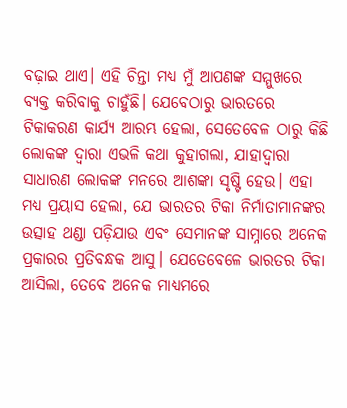ବଢ଼ାଇ ଥାଏ। ଏହି ଚିନ୍ତା ମଧ୍ୟ ମୁଁ ଆପଣଙ୍କ ସମ୍ମୁଖରେ ବ୍ୟକ୍ତ କରିବାକୁ ଚାହୁଁଛି। ଯେବେଠାରୁ ଭାରତରେ ଟିକାକରଣ କାର୍ଯ୍ୟ ଆରମ୍ଭ ହେଲା, ସେତେବେଳ ଠାରୁ କିଛି ଲୋକଙ୍କ ଦ୍ୱାରା ଏଭଳି କଥା କୁହାଗଲା, ଯାହାଦ୍ୱାରା ସାଧାରଣ ଲୋକଙ୍କ ମନରେ ଆଶଙ୍କା ସୃଷ୍ଟି ହେଉ। ଏହା ମଧ୍ୟ ପ୍ରୟାସ ହେଲା, ଯେ ଭାରତର ଟିକା ନିର୍ମାତାମାନଙ୍କର ଉତ୍ସାହ ଥଣ୍ଡା ପଡ଼ିଯାଉ ଏବଂ ସେମାନଙ୍କ ସାମ୍ନାରେ ଅନେକ ପ୍ରକାରର ପ୍ରତିବନ୍ଧକ ଆସୁ। ଯେତେବେଳେ ଭାରତର ଟିକା ଆସିଲା, ତେବେ ଅନେକ ମାଧ୍ୟମରେ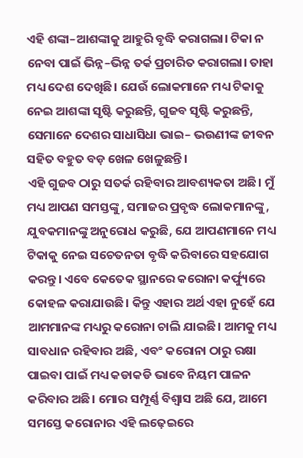ଏହି ଶଙ୍କା–ଆଶଙ୍କାକୁ ଆହୁରି ବୃଦ୍ଧି କରାଗଲା। ଟିକା ନ ନେବା ପାଇଁ ଭିନ୍ନ–ଭିନ୍ନ ତର୍କ ପ୍ରଚାରିତ କରାଗଲା। ତାହା ମଧ୍ୟ ଦେଶ ଦେଖିଛି। ଯେଉଁ ଲୋକମାନେ ମଧ୍ୟ ଟିକାକୁ ନେଇ ଆଶଙ୍କା ସୃଷ୍ଟି କରୁଛନ୍ତି, ଗୁଜବ ସୃଷ୍ଟି କରୁଛନ୍ତି, ସେମାନେ ଦେଶର ସାଧାସିଧା ଭାଇ– ଭଉଣୀଙ୍କ ଜୀବନ ସହିତ ବହୁତ ବଡ଼ ଖେଳ ଖେଳୁଛନ୍ତି।
ଏହି ଗୁଜବ ଠାରୁ ସତର୍କ ରହିବାର ଆବଶ୍ୟକତା ଅଛି। ମୁଁ ମଧ୍ୟ ଆପଣ ସମସ୍ତଙ୍କୁ, ସମାଜର ପ୍ରବୃଦ୍ଧ ଲୋକମାନଙ୍କୁ, ଯୁବକମାନଙ୍କୁ ଅନୁରୋଧ କରୁଛି, ଯେ ଆପଣମାନେ ମଧ୍ୟ ଟିକାକୁ ନେଇ ସଚେତନତା ବୃଦ୍ଧି କରିବାରେ ସହଯୋଗ କରନ୍ତୁ। ଏବେ କେତେକ ସ୍ଥାନରେ କରୋନା କର୍ଫ୍ୟୁରେ କୋହଳ କରାଯାଉଛି। କିନ୍ତୁ ଏହାର ଅର୍ଥ ଏହା ନୁହେଁ ଯେ ଆମମାନଙ୍କ ମଧ୍ୟରୁ କରୋନା ଚାଲି ଯାଇଛି। ଆମକୁ ମଧ୍ୟ ସାବଧାନ ରହିବାର ଅଛି, ଏବଂ କରୋନା ଠାରୁ ରକ୍ଷା ପାଇବା ପାଇଁ ମଧ୍ୟ କଡାକଡି ଭାବେ ନିୟମ ପାଳନ କରିବାର ଅଛି। ମୋର ସମ୍ପୂର୍ଣ୍ଣ ବିଶ୍ୱାସ ଅଛି ଯେ, ଆମେ ସମସ୍ତେ କରୋନାର ଏହି ଲଢ଼େଇରେ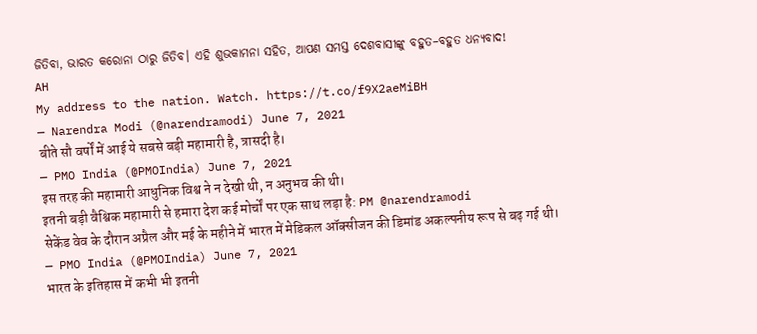ଜିତିବା, ଭାରତ କରୋନା ଠାରୁ ଜିତିବ। ଏହି ଶୁଭକାମନା ସହିତ, ଆପଣ ସମସ୍ତ ଦେଶବାସୀଙ୍କୁ ବହୁତ–ବହୁତ ଧନ୍ୟବାଦ!
AH
My address to the nation. Watch. https://t.co/f9X2aeMiBH
— Narendra Modi (@narendramodi) June 7, 2021
बीते सौ वर्षों में आई ये सबसे बड़ी महामारी है, त्रासदी है।
— PMO India (@PMOIndia) June 7, 2021
इस तरह की महामारी आधुनिक विश्व ने न देखी थी, न अनुभव की थी।
इतनी बड़ी वैश्विक महामारी से हमारा देश कई मोर्चों पर एक साथ लड़ा है: PM @narendramodi
सेकेंड वेव के दौरान अप्रैल और मई के महीने में भारत में मेडिकल ऑक्सीजन की डिमांड अकल्पनीय रूप से बढ़ गई थी।
— PMO India (@PMOIndia) June 7, 2021
भारत के इतिहास में कभी भी इतनी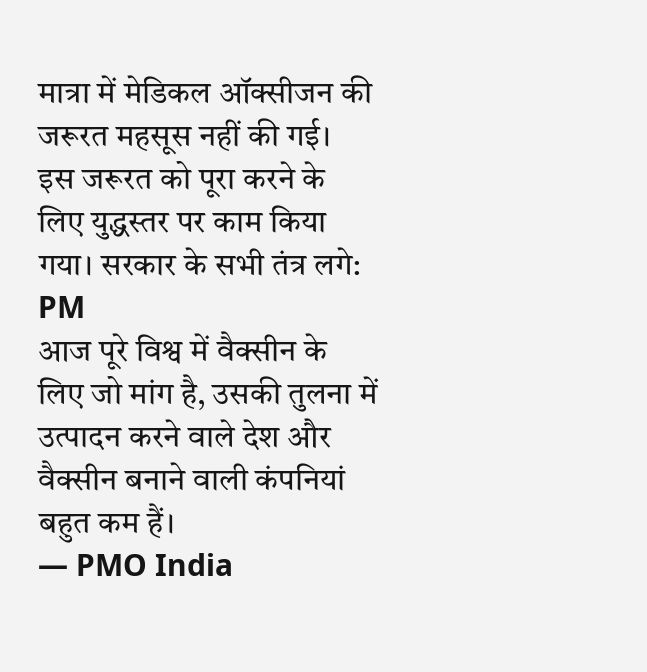मात्रा में मेडिकल ऑक्सीजन की जरूरत महसूस नहीं की गई।
इस जरूरत को पूरा करने के लिए युद्धस्तर पर काम किया गया। सरकार के सभी तंत्र लगे: PM
आज पूरे विश्व में वैक्सीन के लिए जो मांग है, उसकी तुलना में उत्पादन करने वाले देश और वैक्सीन बनाने वाली कंपनियां बहुत कम हैं।
— PMO India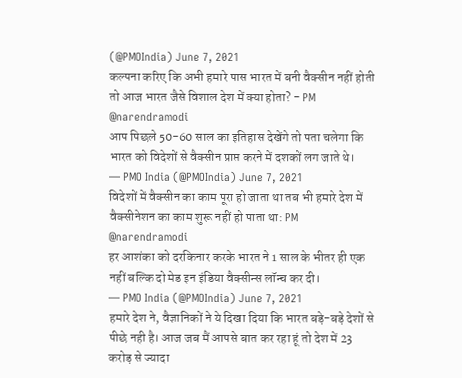(@PMOIndia) June 7, 2021
कल्पना करिए कि अभी हमारे पास भारत में बनी वैक्सीन नहीं होती तो आज भारत जैसे विशाल देश में क्या होता? - PM @narendramodi
आप पिछले 50-60 साल का इतिहास देखेंगे तो पता चलेगा कि भारत को विदेशों से वैक्सीन प्राप्त करने में दशकों लग जाते थे।
— PMO India (@PMOIndia) June 7, 2021
विदेशों में वैक्सीन का काम पूरा हो जाता था तब भी हमारे देश में वैक्सीनेशन का काम शुरू नहीं हो पाता था: PM @narendramodi
हर आशंका को दरकिनार करके भारत ने 1 साल के भीतर ही एक नहीं बल्कि दो मेड इन इंडिया वैक्सीन्स लॉन्च कर दी।
— PMO India (@PMOIndia) June 7, 2021
हमारे देश ने, वैज्ञानिकों ने ये दिखा दिया कि भारत बड़े-बड़े देशों से पीछे नही है। आज जब मैं आपसे बात कर रहा हूं तो देश में 23 करोड़ से ज्यादा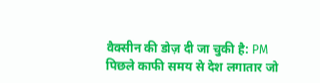वैक्सीन की डोज़ दी जा चुकी है: PM
पिछले काफी समय से देश लगातार जो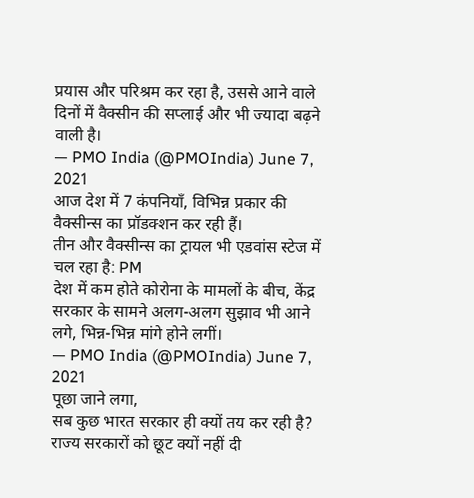प्रयास और परिश्रम कर रहा है, उससे आने वाले दिनों में वैक्सीन की सप्लाई और भी ज्यादा बढ़ने वाली है।
— PMO India (@PMOIndia) June 7, 2021
आज देश में 7 कंपनियाँ, विभिन्न प्रकार की वैक्सीन्स का प्रॉडक्शन कर रही हैं।
तीन और वैक्सीन्स का ट्रायल भी एडवांस स्टेज में चल रहा है: PM
देश में कम होते कोरोना के मामलों के बीच, केंद्र सरकार के सामने अलग-अलग सुझाव भी आने लगे, भिन्न-भिन्न मांगे होने लगीं।
— PMO India (@PMOIndia) June 7, 2021
पूछा जाने लगा,
सब कुछ भारत सरकार ही क्यों तय कर रही है?
राज्य सरकारों को छूट क्यों नहीं दी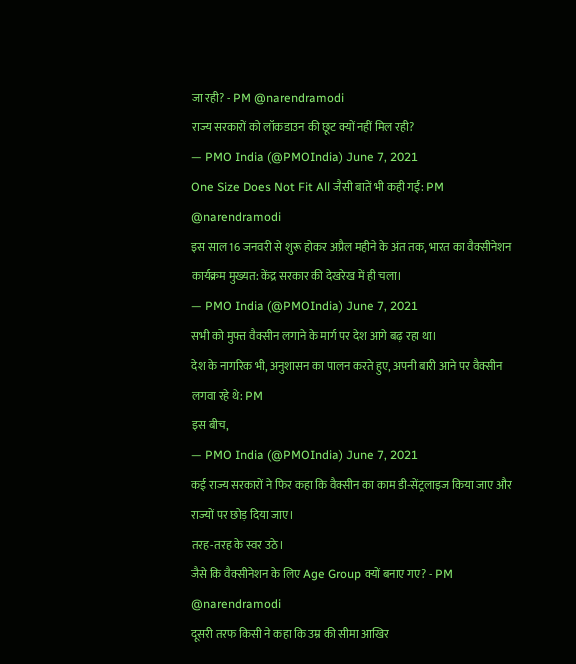जा रही? - PM @narendramodi
राज्य सरकारों को लॉकडाउन की छूट क्यों नहीं मिल रही?
— PMO India (@PMOIndia) June 7, 2021
One Size Does Not Fit All जैसी बातें भी कही गईं: PM @narendramodi
इस साल 16 जनवरी से शुरू होकर अप्रैल महीने के अंत तक, भारत का वैक्सीनेशन कार्यक्रम मुख्यत: केंद्र सरकार की देखरेख में ही चला।
— PMO India (@PMOIndia) June 7, 2021
सभी को मुफ्त वैक्सीन लगाने के मार्ग पर देश आगे बढ़ रहा था।
देश के नागरिक भी, अनुशासन का पालन करते हुए, अपनी बारी आने पर वैक्सीन लगवा रहे थे: PM
इस बीच,
— PMO India (@PMOIndia) June 7, 2021
कई राज्य सरकारों ने फिर कहा कि वैक्सीन का काम डी-सेंट्रलाइज किया जाए और राज्यों पर छोड़ दिया जाए।
तरह-तरह के स्वर उठे।
जैसे कि वैक्सीनेशन के लिए Age Group क्यों बनाए गए? - PM @narendramodi
दूसरी तरफ किसी ने कहा कि उम्र की सीमा आखिर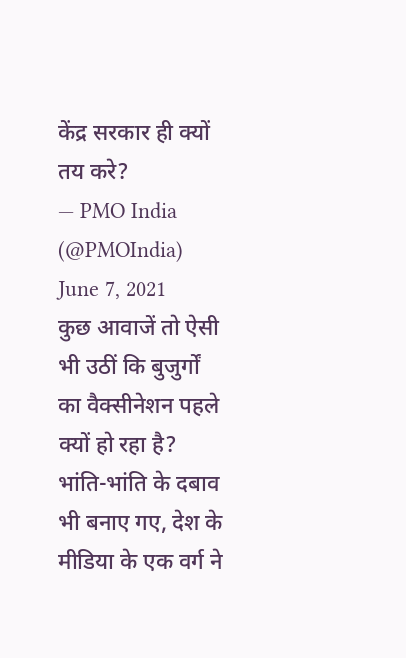केंद्र सरकार ही क्यों तय करे?
— PMO India (@PMOIndia) June 7, 2021
कुछ आवाजें तो ऐसी भी उठीं कि बुजुर्गों का वैक्सीनेशन पहले क्यों हो रहा है?
भांति-भांति के दबाव भी बनाए गए, देश के मीडिया के एक वर्ग ने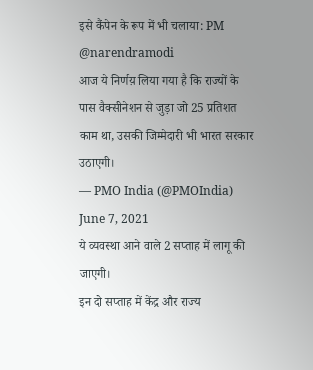इसे कैंपेन के रूप में भी चलाया: PM @narendramodi
आज ये निर्णय़ लिया गया है कि राज्यों के पास वैक्सीनेशन से जुड़ा जो 25 प्रतिशत काम था, उसकी जिम्मेदारी भी भारत सरकार उठाएगी।
— PMO India (@PMOIndia) June 7, 2021
ये व्यवस्था आने वाले 2 सप्ताह में लागू की जाएगी।
इन दो सप्ताह में केंद्र और राज्य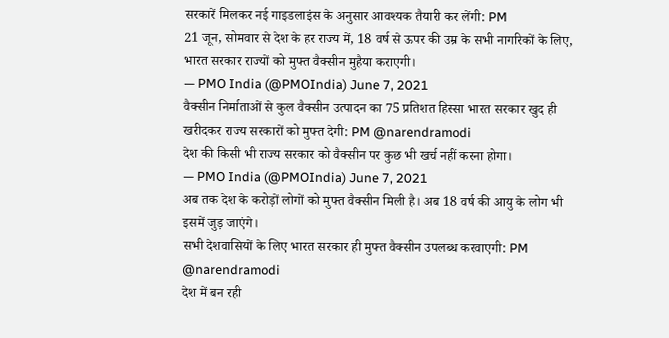सरकारें मिलकर नई गाइडलाइंस के अनुसार आवश्यक तैयारी कर लेंगी: PM
21 जून, सोमवार से देश के हर राज्य में, 18 वर्ष से ऊपर की उम्र के सभी नागरिकों के लिए, भारत सरकार राज्यों को मुफ्त वैक्सीन मुहैया कराएगी।
— PMO India (@PMOIndia) June 7, 2021
वैक्सीन निर्माताओं से कुल वैक्सीन उत्पादन का 75 प्रतिशत हिस्सा भारत सरकार खुद ही खरीदकर राज्य सरकारों को मुफ्त देगी: PM @narendramodi
देश की किसी भी राज्य सरकार को वैक्सीन पर कुछ भी खर्च नहीं करना होगा।
— PMO India (@PMOIndia) June 7, 2021
अब तक देश के करोड़ों लोगों को मुफ्त वैक्सीन मिली है। अब 18 वर्ष की आयु के लोग भी इसमें जुड़ जाएंगे।
सभी देशवासियों के लिए भारत सरकार ही मुफ्त वैक्सीन उपलब्ध करवाएगी: PM @narendramodi
देश में बन रही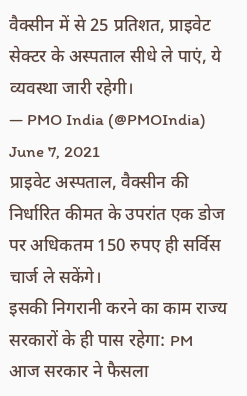वैक्सीन में से 25 प्रतिशत, प्राइवेट सेक्टर के अस्पताल सीधे ले पाएं, ये व्यवस्था जारी रहेगी।
— PMO India (@PMOIndia) June 7, 2021
प्राइवेट अस्पताल, वैक्सीन की निर्धारित कीमत के उपरांत एक डोज पर अधिकतम 150 रुपए ही सर्विस चार्ज ले सकेंगे।
इसकी निगरानी करने का काम राज्य सरकारों के ही पास रहेगा: PM
आज सरकार ने फैसला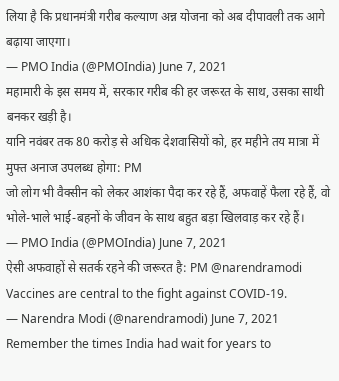लिया है कि प्रधानमंत्री गरीब कल्याण अन्न योजना को अब दीपावली तक आगे बढ़ाया जाएगा।
— PMO India (@PMOIndia) June 7, 2021
महामारी के इस समय में, सरकार गरीब की हर जरूरत के साथ, उसका साथी बनकर खड़ी है।
यानि नवंबर तक 80 करोड़ से अधिक देशवासियों को, हर महीने तय मात्रा में मुफ्त अनाज उपलब्ध होगा: PM
जो लोग भी वैक्सीन को लेकर आशंका पैदा कर रहे हैं, अफवाहें फैला रहे हैं, वो भोले-भाले भाई-बहनों के जीवन के साथ बहुत बड़ा खिलवाड़ कर रहे हैं।
— PMO India (@PMOIndia) June 7, 2021
ऐसी अफवाहों से सतर्क रहने की जरूरत है: PM @narendramodi
Vaccines are central to the fight against COVID-19.
— Narendra Modi (@narendramodi) June 7, 2021
Remember the times India had wait for years to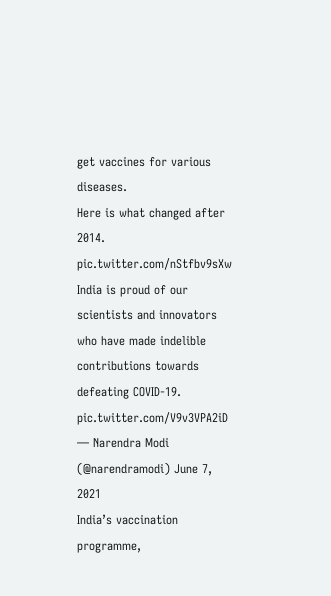get vaccines for various diseases.
Here is what changed after 2014. pic.twitter.com/nStfbv9sXw
India is proud of our scientists and innovators who have made indelible contributions towards defeating COVID-19. pic.twitter.com/V9v3VPA2iD
— Narendra Modi (@narendramodi) June 7, 2021
India’s vaccination programme,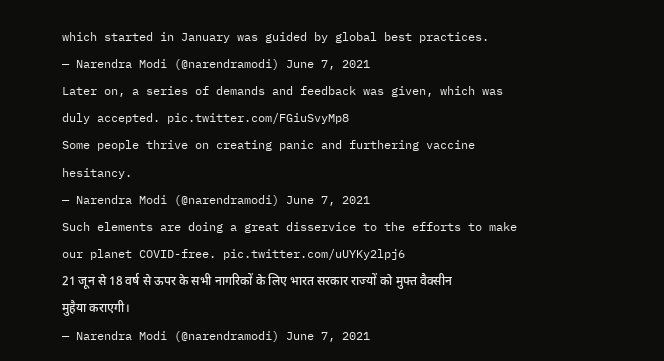which started in January was guided by global best practices.
— Narendra Modi (@narendramodi) June 7, 2021
Later on, a series of demands and feedback was given, which was duly accepted. pic.twitter.com/FGiuSvyMp8
Some people thrive on creating panic and furthering vaccine hesitancy.
— Narendra Modi (@narendramodi) June 7, 2021
Such elements are doing a great disservice to the efforts to make our planet COVID-free. pic.twitter.com/uUYKy2lpj6
21 जून से 18 वर्ष से ऊपर के सभी नागरिकों के लिए भारत सरकार राज्यों को मुफ्त वैक्सीन मुहैया कराएगी।
— Narendra Modi (@narendramodi) June 7, 2021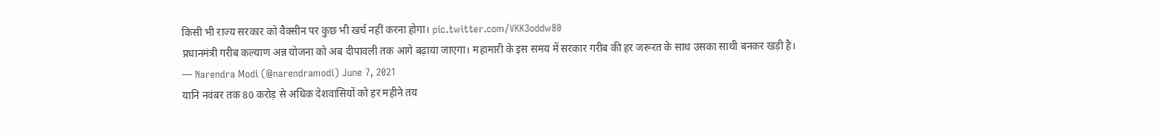किसी भी राज्य सरकार को वैक्सीन पर कुछ भी खर्च नहीं करना होगा। pic.twitter.com/VKK3oddw80
प्रधानमंत्री गरीब कल्याण अन्न योजना को अब दीपावली तक आगे बढ़ाया जाएगा। महामारी के इस समय में सरकार गरीब की हर जरूरत के साथ उसका साथी बनकर खड़ी है।
— Narendra Modi (@narendramodi) June 7, 2021
यानि नवंबर तक 80 करोड़ से अधिक देशवासियों को हर महीने तय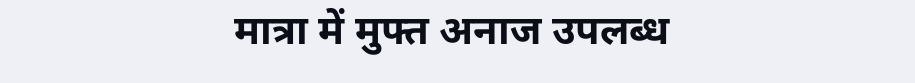मात्रा में मुफ्त अनाज उपलब्ध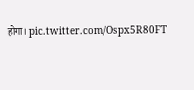होगा। pic.twitter.com/Ospx5R80FT